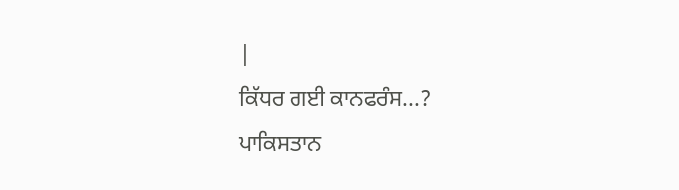|
ਕਿੱਧਰ ਗਈ ਕਾਨਫਰੰਸ...?
ਪਾਕਿਸਤਾਨ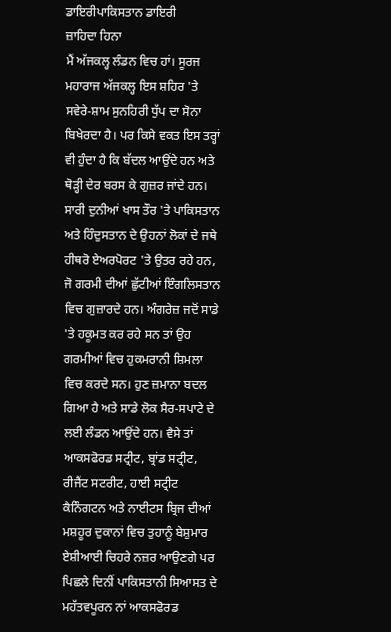ਡਾਇਰੀਪਾਕਿਸਤਾਨ ਡਾਇਰੀ
ਜ਼ਾਹਿਦਾ ਹਿਨਾ
ਮੈਂ ਅੱਜਕਲ੍ਹ ਲੰਡਨ ਵਿਚ ਹਾਂ। ਸੂਰਜ ਮਹਾਰਾਜ ਅੱਜਕਲ੍ਹ ਇਸ ਸ਼ਹਿਰ 'ਤੇ ਸਵੇਰੇ-ਸ਼ਾਮ ਸੁਨਹਿਰੀ ਧੁੱਪ ਦਾ ਸੋਨਾ ਬਿਖੇਰਦਾ ਹੈ। ਪਰ ਕਿਸੇ ਵਕਤ ਇਸ ਤਰ੍ਹਾਂ ਵੀ ਹੁੰਦਾ ਹੈ ਕਿ ਬੱਦਲ ਆਉਂਦੇ ਹਨ ਅਤੇ ਥੋੜ੍ਹੀ ਦੇਰ ਬਰਸ ਕੇ ਗੁਜ਼ਰ ਜਾਂਦੇ ਹਨ। ਸਾਰੀ ਦੁਨੀਆਂ ਖਾਸ ਤੌਰ 'ਤੇ ਪਾਕਿਸਤਾਨ ਅਤੇ ਹਿੰਦੁਸਤਾਨ ਦੇ ਉਹਨਾਂ ਲੋਕਾਂ ਦੇ ਜਥੇ ਹੀਥਰੋ ਏਅਰਪੋਰਟ 'ਤੇ ਉਤਰ ਰਹੇ ਹਨ, ਜੋ ਗਰਮੀ ਦੀਆਂ ਛੁੱਟੀਆਂ ਇੰਗਲਿਸਤਾਨ ਵਿਚ ਗੁਜ਼ਾਰਦੇ ਹਨ। ਅੰਗਰੇਜ਼ ਜਦੋਂ ਸਾਡੇ 'ਤੇ ਹਕੂਮਤ ਕਰ ਰਹੇ ਸਨ ਤਾਂ ਉਹ ਗਰਮੀਆਂ ਵਿਚ ਹੁਕਮਰਾਨੀ ਸ਼ਿਮਲਾ ਵਿਚ ਕਰਦੇ ਸਨ। ਹੁਣ ਜ਼ਮਾਨਾ ਬਦਲ ਗਿਆ ਹੈ ਅਤੇ ਸਾਡੇ ਲੋਕ ਸੈਰ-ਸਪਾਟੇ ਦੇ ਲਈ ਲੰਡਨ ਆਉਂਦੇ ਹਨ। ਵੈਸੇ ਤਾਂ ਆਕਸਫੋਰਡ ਸਟ੍ਰੀਟ, ਬ੍ਰਾਂਡ ਸਟ੍ਰੀਟ, ਰੀਜੈਂਟ ਸਟਰੀਟ, ਹਾਈ ਸਟ੍ਰੀਟ ਕੈਨਿੰਗਟਨ ਅਤੇ ਨਾਈਟਸ ਬ੍ਰਿਜ ਦੀਆਂ ਮਸ਼ਹੂਰ ਦੁਕਾਨਾਂ ਵਿਚ ਤੁਹਾਨੂੰ ਬੇਸ਼ੁਮਾਰ ਏਸ਼ੀਆਈ ਚਿਹਰੇ ਨਜ਼ਰ ਆਉਣਗੇ ਪਰ ਪਿਛਲੇ ਦਿਨੀਂ ਪਾਕਿਸਤਾਨੀ ਸਿਆਸਤ ਦੇ ਮਹੱਤਵਪੂਰਨ ਨਾਂ ਆਕਸਫੋਰਡ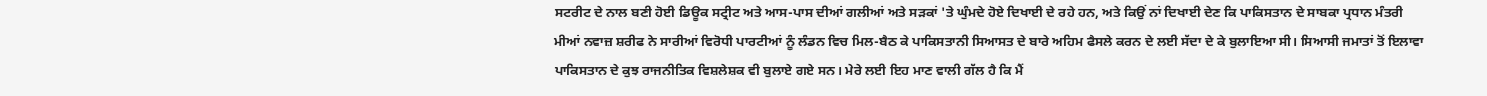ਸਟਰੀਟ ਦੇ ਨਾਲ ਬਣੀ ਹੋਈ ਡਿਊਕ ਸਟ੍ਰੀਟ ਅਤੇ ਆਸ-ਪਾਸ ਦੀਆਂ ਗਲੀਆਂ ਅਤੇ ਸੜਕਾਂ 'ਤੇ ਘੁੰਮਦੇ ਹੋਏ ਦਿਖਾਈ ਦੇ ਰਹੇ ਹਨ, ਅਤੇ ਕਿਉਂ ਨਾਂ ਦਿਖਾਈ ਦੇਣ ਕਿ ਪਾਕਿਸਤਾਨ ਦੇ ਸਾਬਕਾ ਪ੍ਰਧਾਨ ਮੰਤਰੀ ਮੀਆਂ ਨਵਾਜ਼ ਸ਼ਰੀਫ ਨੇ ਸਾਰੀਆਂ ਵਿਰੋਧੀ ਪਾਰਟੀਆਂ ਨੂੰ ਲੰਡਨ ਵਿਚ ਮਿਲ-ਬੈਠ ਕੇ ਪਾਕਿਸਤਾਨੀ ਸਿਆਸਤ ਦੇ ਬਾਰੇ ਅਹਿਮ ਫੈਸਲੇ ਕਰਨ ਦੇ ਲਈ ਸੱਦਾ ਦੇ ਕੇ ਬੁਲਾਇਆ ਸੀ। ਸਿਆਸੀ ਜਮਾਤਾਂ ਤੋਂ ਇਲਾਵਾ ਪਾਕਿਸਤਾਨ ਦੇ ਕੁਝ ਰਾਜਨੀਤਿਕ ਵਿਸ਼ਲੇਸ਼ਕ ਵੀ ਬੁਲਾਏ ਗਏ ਸਨ। ਮੇਰੇ ਲਈ ਇਹ ਮਾਣ ਵਾਲੀ ਗੱਲ ਹੈ ਕਿ ਮੈਂ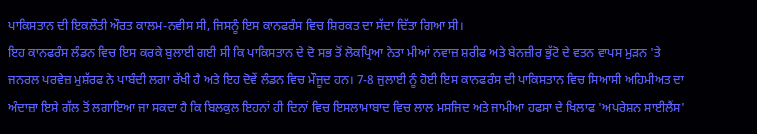ਪਾਕਿਸਤਾਨ ਦੀ ਇਕਲੌਤੀ ਔਰਤ ਕਾਲਮ-ਨਵੀਸ ਸੀ, ਜਿਸਨੂੰ ਇਸ ਕਾਨਫਰੰਸ ਵਿਚ ਸ਼ਿਰਕਤ ਦਾ ਸੱਦਾ ਦਿੱਤਾ ਗਿਆ ਸੀ।
ਇਹ ਕਾਨਫਰੰਸ ਲੰਡਨ ਵਿਚ ਇਸ ਕਰਕੇ ਬੁਲਾਈ ਗਈ ਸੀ ਕਿ ਪਾਕਿਸਤਾਨ ਦੇ ਦੋ ਸਭ ਤੋਂ ਲੋਕਪ੍ਰਿਆ ਨੇਤਾ ਮੀਆਂ ਨਵਾਜ਼ ਸ਼ਰੀਫ ਅਤੇ ਬੇਨਜ਼ੀਰ ਭੁੱਟੋ ਦੇ ਵਤਨ ਵਾਪਸ ਮੁੜਨ 'ਤੇ ਜਨਰਲ ਪਰਵੇਜ਼ ਮੁਸ਼ੱਰਫ ਨੇ ਪਾਬੰਦੀ ਲਗਾ ਰੱਖੀ ਹੈ ਅਤੇ ਇਹ ਦੋਵੇਂ ਲੰਡਨ ਵਿਚ ਮੌਜੂਦ ਹਨ। 7-8 ਜੁਲਾਈ ਨੂੰ ਹੋਈ ਇਸ ਕਾਨਫਰੰਸ ਦੀ ਪਾਕਿਸਤਾਨ ਵਿਚ ਸਿਆਸੀ ਅਹਿਮੀਅਤ ਦਾ ਅੰਦਾਜ਼ਾ ਇਸੇ ਗੱਲ ਤੋਂ ਲਗਾਇਆ ਜਾ ਸਕਦਾ ਹੈ ਕਿ ਬਿਲਕੁਲ ਇਹਨਾਂ ਹੀ ਦਿਨਾਂ ਵਿਚ ਇਸਲਾਮਾਬਾਦ ਵਿਚ ਲਾਲ ਮਸਜਿਦ ਅਤੇ ਜਾਮੀਆ ਹਫਸਾ ਦੇ ਖਿਲਾਫ 'ਅਪਰੇਸ਼ਨ ਸਾਈਲੈਂਸ'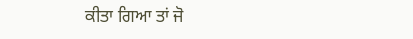ਕੀਤਾ ਗਿਆ ਤਾਂ ਜੋ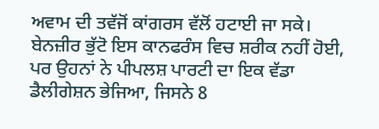ਅਵਾਮ ਦੀ ਤਵੱਜੋਂ ਕਾਂਗਰਸ ਵੱਲੋਂ ਹਟਾਈ ਜਾ ਸਕੇ। ਬੇਨਜ਼ੀਰ ਭੁੱਟੋ ਇਸ ਕਾਨਫਰੰਸ ਵਿਚ ਸ਼ਰੀਕ ਨਹੀਂ ਹੋਈ, ਪਰ ਉਹਨਾਂ ਨੇ ਪੀਪਲਸ਼ ਪਾਰਟੀ ਦਾ ਇਕ ਵੱਡਾ ਡੈਲੀਗੇਸ਼ਨ ਭੇਜਿਆ, ਜਿਸਨੇ 8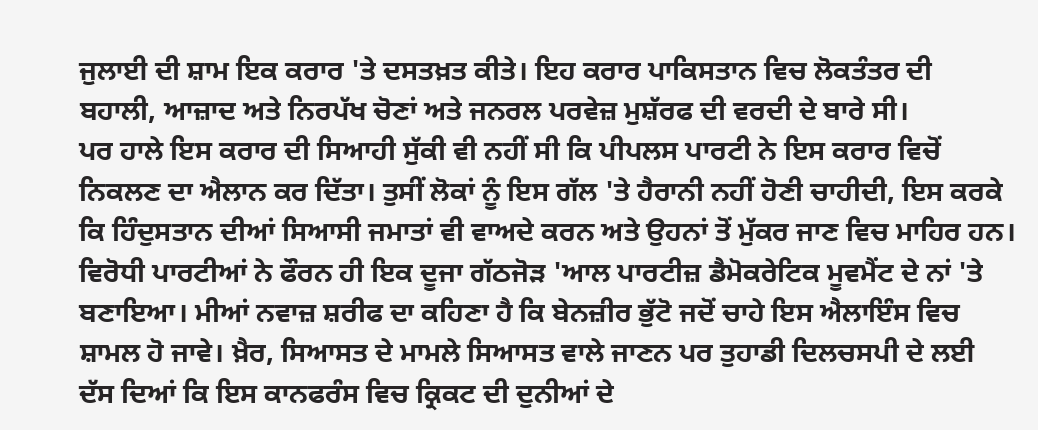ਜੁਲਾਈ ਦੀ ਸ਼ਾਮ ਇਕ ਕਰਾਰ 'ਤੇ ਦਸਤਖ਼ਤ ਕੀਤੇ। ਇਹ ਕਰਾਰ ਪਾਕਿਸਤਾਨ ਵਿਚ ਲੋਕਤੰਤਰ ਦੀ ਬਹਾਲੀ, ਆਜ਼ਾਦ ਅਤੇ ਨਿਰਪੱਖ ਚੋਣਾਂ ਅਤੇ ਜਨਰਲ ਪਰਵੇਜ਼ ਮੁਸ਼ੱਰਫ ਦੀ ਵਰਦੀ ਦੇ ਬਾਰੇ ਸੀ।
ਪਰ ਹਾਲੇ ਇਸ ਕਰਾਰ ਦੀ ਸਿਆਹੀ ਸੁੱਕੀ ਵੀ ਨਹੀਂ ਸੀ ਕਿ ਪੀਪਲਸ ਪਾਰਟੀ ਨੇ ਇਸ ਕਰਾਰ ਵਿਚੋਂ ਨਿਕਲਣ ਦਾ ਐਲਾਨ ਕਰ ਦਿੱਤਾ। ਤੁਸੀਂ ਲੋਕਾਂ ਨੂੰ ਇਸ ਗੱਲ 'ਤੇ ਹੈਰਾਨੀ ਨਹੀਂ ਹੋਣੀ ਚਾਹੀਦੀ, ਇਸ ਕਰਕੇ ਕਿ ਹਿੰਦੁਸਤਾਨ ਦੀਆਂ ਸਿਆਸੀ ਜਮਾਤਾਂ ਵੀ ਵਾਅਦੇ ਕਰਨ ਅਤੇ ਉਹਨਾਂ ਤੋਂ ਮੁੱਕਰ ਜਾਣ ਵਿਚ ਮਾਹਿਰ ਹਨ। ਵਿਰੋਧੀ ਪਾਰਟੀਆਂ ਨੇ ਫੌਰਨ ਹੀ ਇਕ ਦੂਜਾ ਗੱਠਜੋੜ 'ਆਲ ਪਾਰਟੀਜ਼ ਡੈਮੋਕਰੇਟਿਕ ਮੂਵਮੈਂਟ ਦੇ ਨਾਂ 'ਤੇ ਬਣਾਇਆ। ਮੀਆਂ ਨਵਾਜ਼ ਸ਼ਰੀਫ ਦਾ ਕਹਿਣਾ ਹੈ ਕਿ ਬੇਨਜ਼ੀਰ ਭੁੱਟੋ ਜਦੋਂ ਚਾਹੇ ਇਸ ਐਲਾਇੰਸ ਵਿਚ ਸ਼ਾਮਲ ਹੋ ਜਾਵੇ। ਖ਼ੈਰ, ਸਿਆਸਤ ਦੇ ਮਾਮਲੇ ਸਿਆਸਤ ਵਾਲੇ ਜਾਣਨ ਪਰ ਤੁਹਾਡੀ ਦਿਲਚਸਪੀ ਦੇ ਲਈ ਦੱਸ ਦਿਆਂ ਕਿ ਇਸ ਕਾਨਫਰੰਸ ਵਿਚ ਕ੍ਰਿਕਟ ਦੀ ਦੁਨੀਆਂ ਦੇ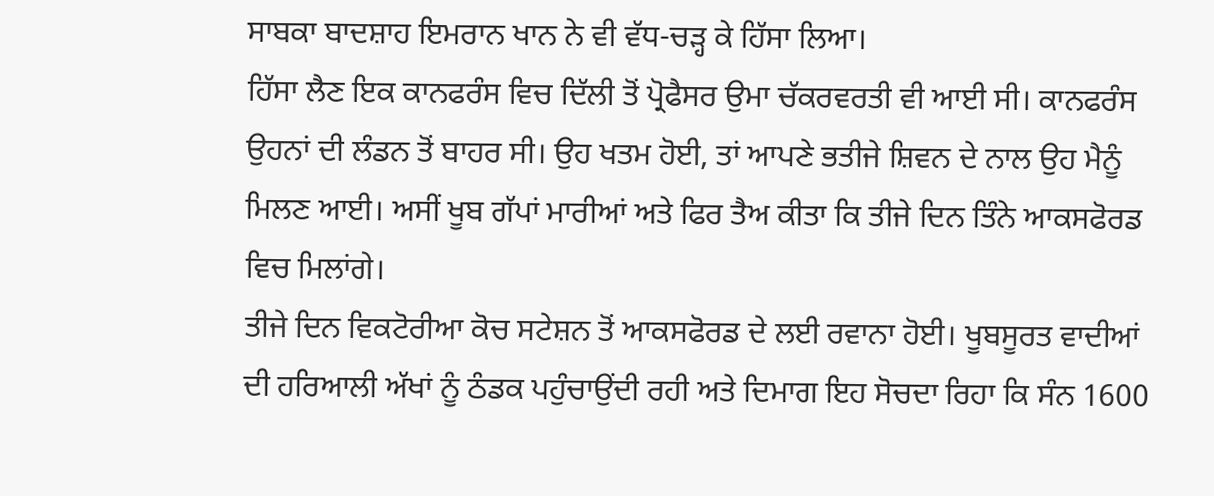ਸਾਬਕਾ ਬਾਦਸ਼ਾਹ ਇਮਰਾਨ ਖਾਨ ਨੇ ਵੀ ਵੱਧ-ਚੜ੍ਹ ਕੇ ਹਿੱਸਾ ਲਿਆ।
ਹਿੱਸਾ ਲੈਣ ਇਕ ਕਾਨਫਰੰਸ ਵਿਚ ਦਿੱਲੀ ਤੋਂ ਪ੍ਰੋਫੈਸਰ ਉਮਾ ਚੱਕਰਵਰਤੀ ਵੀ ਆਈ ਸੀ। ਕਾਨਫਰੰਸ ਉਹਨਾਂ ਦੀ ਲੰਡਨ ਤੋਂ ਬਾਹਰ ਸੀ। ਉਹ ਖਤਮ ਹੋਈ, ਤਾਂ ਆਪਣੇ ਭਤੀਜੇ ਸ਼ਿਵਨ ਦੇ ਨਾਲ ਉਹ ਮੈਨੂੰ ਮਿਲਣ ਆਈ। ਅਸੀਂ ਖੂਬ ਗੱਪਾਂ ਮਾਰੀਆਂ ਅਤੇ ਫਿਰ ਤੈਅ ਕੀਤਾ ਕਿ ਤੀਜੇ ਦਿਨ ਤਿੰਨੇ ਆਕਸਫੋਰਡ ਵਿਚ ਮਿਲਾਂਗੇ।
ਤੀਜੇ ਦਿਨ ਵਿਕਟੋਰੀਆ ਕੋਚ ਸਟੇਸ਼ਨ ਤੋਂ ਆਕਸਫੋਰਡ ਦੇ ਲਈ ਰਵਾਨਾ ਹੋਈ। ਖੂਬਸੂਰਤ ਵਾਦੀਆਂ ਦੀ ਹਰਿਆਲੀ ਅੱਖਾਂ ਨੂੰ ਠੰਡਕ ਪਹੁੰਚਾਉਂਦੀ ਰਹੀ ਅਤੇ ਦਿਮਾਗ ਇਹ ਸੋਚਦਾ ਰਿਹਾ ਕਿ ਸੰਨ 1600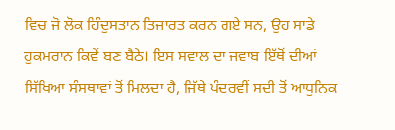ਵਿਚ ਜੋ ਲੋਕ ਹਿੰਦੁਸਤਾਨ ਤਿਜਾਰਤ ਕਰਨ ਗਏ ਸਨ, ਉਹ ਸਾਡੇ ਹੁਕਮਰਾਨ ਕਿਵੇਂ ਬਣ ਬੈਠੇ। ਇਸ ਸਵਾਲ ਦਾ ਜਵਾਬ ਇੱਥੋਂ ਦੀਆਂ ਸਿੱਖਿਆ ਸੰਸਥਾਵਾਂ ਤੋਂ ਮਿਲਦਾ ਹੈ, ਜਿੱਥੇ ਪੰਦਰਵੀਂ ਸਦੀ ਤੋਂ ਆਧੁਨਿਕ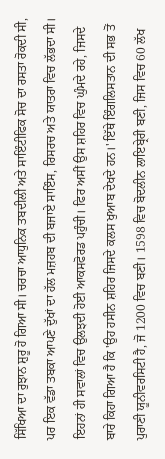ਸਿੱਖਿਆ ਦਾ ਰੁਝਾਨ ਸ਼ੁਰੂ ਹੋ ਗਿਆ ਸੀ। ਚਰਚਾ ਆਧੁਨਿਕ ਤਬਦੀਲੀ ਅਤੇ ਸਾਇੰਟੀਫਿਕ ਸੋਚ ਦਾ ਰਸਤਾ ਰੋਕਦੀ ਸੀ, ਪਰ ਇਕ ਵੱਡਾ ਤਬਕਾ ਆਪਣੇ ਦੁੱਖਾਂ ਦਾ ਹੱਲ ਮਜ਼ਹਬ ਦੀ ਬਜਾਏ ਸਾਇੰਸ, ਰਿਸਰਚ ਅਤੇ ਯਾਤਰਾ ਵਿਚ ਲੱਭਦਾ ਸੀ। ਇਹਨਾਂ ਹੀ ਸਵਾਲਾਂ ਵਿਚ ਉਲਝਦੀ ਹੋਈ ਆਕਸਫੋਰਡ ਪਹੁੰਚੀ। ਫਿਰ ਅਸੀਂ ਉਸ ਸ਼ਹਿਰ ਵਿਚ ਘੁੰਮਦੇ ਰਹੇ, ਜਿਸਦੇ ਬਾਰੇ ਕਿਹਾ ਗਿਆ ਹੈ ਕਿ 'ਉਹ ਹਸੀਨ ਸ਼ਹਿਰ ਜਿਸਦੇ ਕਲਸ ਖੁਆਬ ਦੇਖਦੇ ਹਨ।' ਇੱਥੇ ਇੰਗਲਿਸਤਾਨ ਦੀ ਸਭ ਤੋਂ ਪੁਰਾਣੀ ਯੂਨੀਵਰਸਿਟੀ ਹੈ, ਜੋ 1200 ਵਿਚ ਬਣੀ। 1598 ਵਿਚ ਬੋਦਲੀਨ ਲਾਇਬ੍ਰੇਰੀ ਬਣੀ, ਜਿਸ ਵਿਚ 60 ਲੱਖ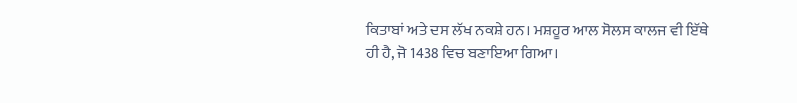ਕਿਤਾਬਾਂ ਅਤੇ ਦਸ ਲੱਖ ਨਕਸ਼ੇ ਹਨ। ਮਸ਼ਹੂਰ ਆਲ ਸੋਲਸ ਕਾਲਜ ਵੀ ਇੱਥੇ ਹੀ ਹੈ, ਜੋ 1438 ਵਿਚ ਬਣਾਇਆ ਗਿਆ।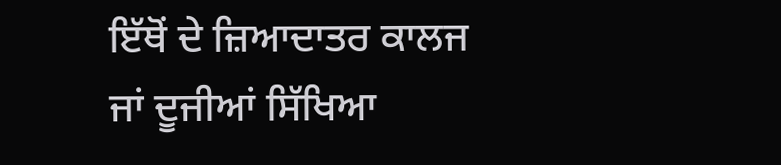ਇੱਥੋਂ ਦੇ ਜ਼ਿਆਦਾਤਰ ਕਾਲਜ ਜਾਂ ਦੂਜੀਆਂ ਸਿੱਖਿਆ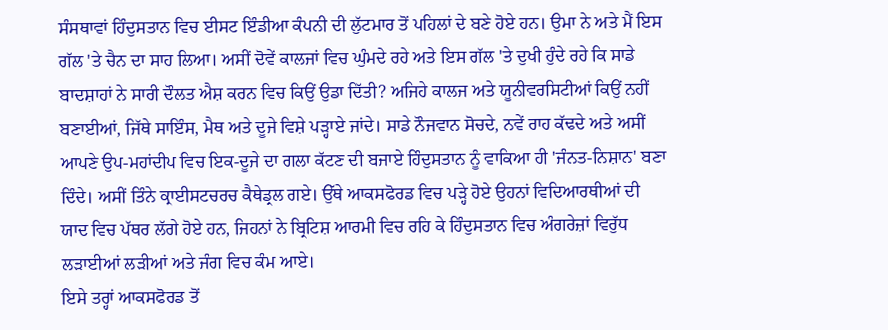ਸੰਸਥਾਵਾਂ ਹਿੰਦੁਸਤਾਨ ਵਿਚ ਈਸਟ ਇੰਡੀਆ ਕੰਪਨੀ ਦੀ ਲੁੱਟਮਾਰ ਤੋਂ ਪਹਿਲਾਂ ਦੇ ਬਣੇ ਹੋਏ ਹਨ। ਉਮਾ ਨੇ ਅਤੇ ਮੈਂ ਇਸ ਗੱਲ 'ਤੇ ਚੈਨ ਦਾ ਸਾਹ ਲਿਆ। ਅਸੀਂ ਦੋਵੇਂ ਕਾਲਜਾਂ ਵਿਚ ਘੁੰਮਦੇ ਰਹੇ ਅਤੇ ਇਸ ਗੱਲ 'ਤੇ ਦੁਖੀ ਹੁੰਦੇ ਰਹੇ ਕਿ ਸਾਡੇ ਬਾਦਸ਼ਾਹਾਂ ਨੇ ਸਾਰੀ ਦੌਲਤ ਐਸ਼ ਕਰਨ ਵਿਚ ਕਿਉਂ ਉਡਾ ਦਿੱਤੀ? ਅਜਿਹੇ ਕਾਲਜ ਅਤੇ ਯੂਨੀਵਰਸਿਟੀਆਂ ਕਿਉਂ ਨਹੀਂ ਬਣਾਈਆਂ, ਜਿੱਥੇ ਸਾਇੰਸ, ਮੈਥ ਅਤੇ ਦੂਜੇ ਵਿਸ਼ੇ ਪੜ੍ਹਾਏ ਜਾਂਦੇ। ਸਾਡੇ ਨੌਜਵਾਨ ਸੋਚਦੇ, ਨਵੇਂ ਰਾਹ ਕੱਢਦੇ ਅਤੇ ਅਸੀਂ ਆਪਣੇ ਉਪ-ਮਹਾਂਦੀਪ ਵਿਚ ਇਕ-ਦੂਜੇ ਦਾ ਗਲਾ ਕੱਟਣ ਦੀ ਬਜਾਏ ਹਿੰਦੁਸਤਾਨ ਨੂੰ ਵਾਕਿਆ ਹੀ 'ਜੰਨਤ-ਨਿਸ਼ਾਨ' ਬਣਾ ਦਿੰਦੇ। ਅਸੀਂ ਤਿੰਨੇ ਕ੍ਰਾਈਸਟਚਰਚ ਕੈਥੇਡ੍ਰਲ ਗਏ। ਉੱਥੇ ਆਕਸਫੋਰਡ ਵਿਚ ਪੜ੍ਹੇ ਹੋਏ ਉਹਨਾਂ ਵਿਦਿਆਰਥੀਆਂ ਦੀ ਯਾਦ ਵਿਚ ਪੱਥਰ ਲੱਗੇ ਹੋਏ ਹਨ, ਜਿਹਨਾਂ ਨੇ ਬ੍ਰਿਟਿਸ਼ ਆਰਮੀ ਵਿਚ ਰਹਿ ਕੇ ਹਿੰਦੁਸਤਾਨ ਵਿਚ ਅੰਗਰੇਜ਼ਾਂ ਵਿਰੁੱਧ ਲੜਾਈਆਂ ਲੜੀਆਂ ਅਤੇ ਜੰਗ ਵਿਚ ਕੰਮ ਆਏ।
ਇਸੇ ਤਰ੍ਹਾਂ ਆਕਸਫੋਰਡ ਤੋਂ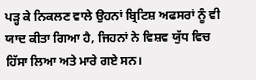ਪੜ੍ਹ ਕੇ ਨਿਕਲਣ ਵਾਲੇ ਉਹਨਾਂ ਬ੍ਰਿਟਿਸ਼ ਅਫਸਰਾਂ ਨੂੰ ਵੀ ਯਾਦ ਕੀਤਾ ਗਿਆ ਹੈ, ਜਿਹਨਾਂ ਨੇ ਵਿਸ਼ਵ ਯੁੱਧ ਵਿਚ ਹਿੱਸਾ ਲਿਆ ਅਤੇ ਮਾਰੇ ਗਏ ਸਨ।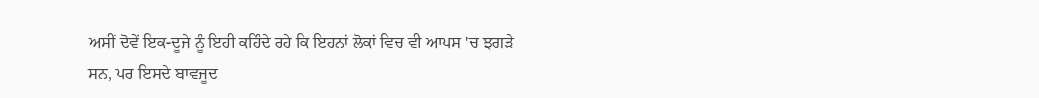ਅਸੀਂ ਦੋਵੇਂ ਇਕ-ਦੂਜੇ ਨੂੰ ਇਹੀ ਕਹਿੰਦੇ ਰਹੇ ਕਿ ਇਹਨਾਂ ਲੋਕਾਂ ਵਿਚ ਵੀ ਆਪਸ 'ਚ ਝਗੜੇ ਸਨ, ਪਰ ਇਸਦੇ ਬਾਵਜੂਦ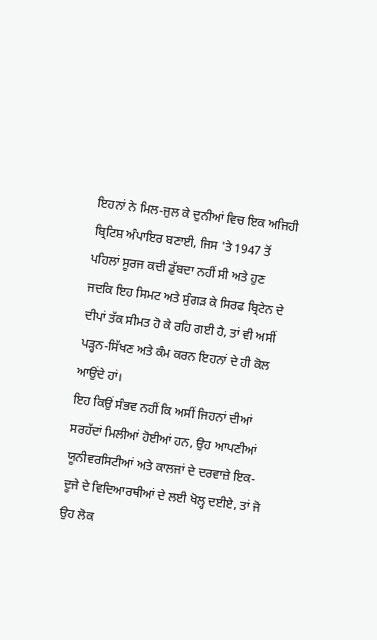ਇਹਨਾਂ ਨੇ ਮਿਲ-ਜੁਲ ਕੇ ਦੁਨੀਆਂ ਵਿਚ ਇਕ ਅਜਿਹੀ ਬ੍ਰਿਟਿਸ਼ ਅੰਪਾਇਰ ਬਣਾਈ, ਜਿਸ 'ਤੇ 1947 ਤੋਂ ਪਹਿਲਾਂ ਸੂਰਜ ਕਦੀ ਡੁੱਬਦਾ ਨਹੀਂ ਸੀ ਅਤੇ ਹੁਣ ਜਦਕਿ ਇਹ ਸਿਮਟ ਅਤੇ ਸੁੰਗੜ ਕੇ ਸਿਰਫ ਬ੍ਰਿਟੇਨ ਦੇ ਦੀਪਾਂ ਤੱਕ ਸੀਮਤ ਹੋ ਕੇ ਰਹਿ ਗਈ ਹੈ, ਤਾਂ ਵੀ ਅਸੀਂ ਪੜ੍ਹਨ-ਸਿੱਖਣ ਅਤੇ ਕੰਮ ਕਰਨ ਇਹਨਾਂ ਦੇ ਹੀ ਕੋਲ ਆਉਂਦੇ ਹਾਂ।
ਇਹ ਕਿਉਂ ਸੰਭਵ ਨਹੀਂ ਕਿ ਅਸੀਂ ਜਿਹਨਾਂ ਦੀਆਂ ਸਰਹੱਦਾਂ ਮਿਲੀਆਂ ਹੋਈਆਂ ਹਨ, ਉਹ ਆਪਣੀਆਂ ਯੂਨੀਵਰਸਿਟੀਆਂ ਅਤੇ ਕਾਲਜਾਂ ਦੇ ਦਰਵਾਜ਼ੇ ਇਕ-ਦੂਜੇ ਦੇ ਵਿਦਿਆਰਥੀਆਂ ਦੇ ਲਈ ਖੋਲ੍ਹ ਦਈਏ, ਤਾਂ ਜੋ ਉਹ ਲੋਕ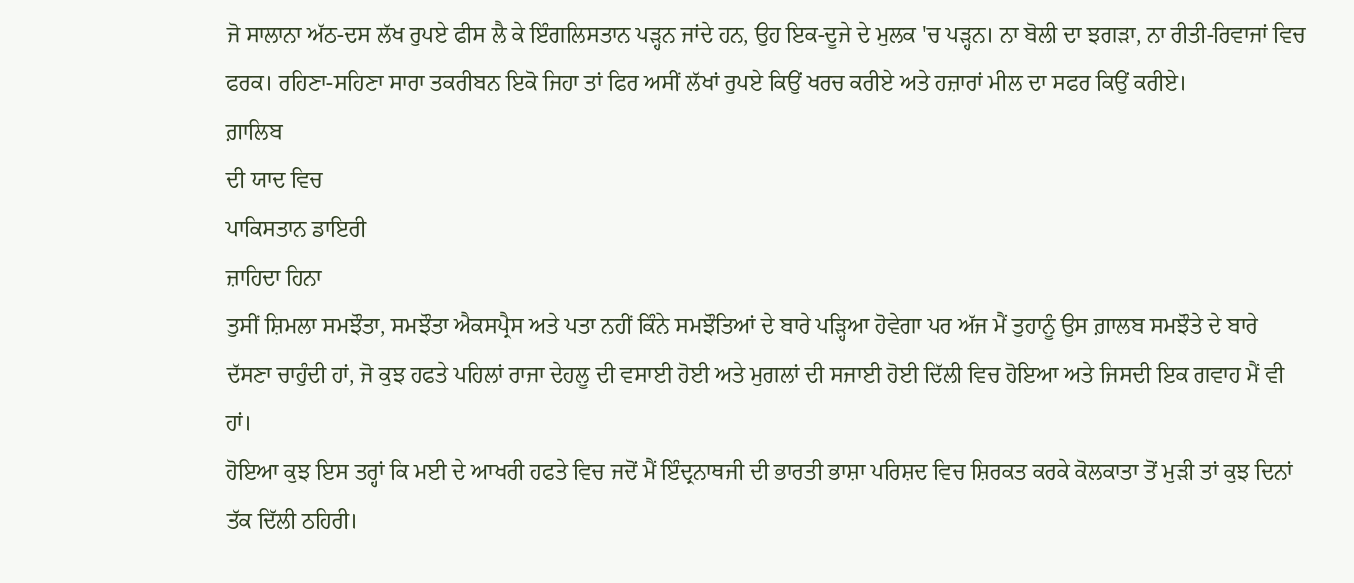ਜੋ ਸਾਲਾਨਾ ਅੱਠ-ਦਸ ਲੱਖ ਰੁਪਏ ਫੀਸ ਲੈ ਕੇ ਇੰਗਲਿਸਤਾਨ ਪੜ੍ਹਨ ਜਾਂਦੇ ਹਨ, ਉਹ ਇਕ-ਦੂਜੇ ਦੇ ਮੁਲਕ 'ਚ ਪੜ੍ਹਨ। ਨਾ ਬੋਲੀ ਦਾ ਝਗੜਾ, ਨਾ ਰੀਤੀ-ਰਿਵਾਜਾਂ ਵਿਚ ਫਰਕ। ਰਹਿਣਾ-ਸਹਿਣਾ ਸਾਰਾ ਤਕਰੀਬਨ ਇਕੋ ਜਿਹਾ ਤਾਂ ਫਿਰ ਅਸੀਂ ਲੱਖਾਂ ਰੁਪਏ ਕਿਉਂ ਖਰਚ ਕਰੀਏ ਅਤੇ ਹਜ਼ਾਰਾਂ ਮੀਲ ਦਾ ਸਫਰ ਕਿਉਂ ਕਰੀਏ।
ਗ਼ਾਲਿਬ
ਦੀ ਯਾਦ ਵਿਚ
ਪਾਕਿਸਤਾਨ ਡਾਇਰੀ
ਜ਼ਾਹਿਦਾ ਹਿਨਾ
ਤੁਸੀਂ ਸ਼ਿਮਲਾ ਸਮਝੌਤਾ, ਸਮਝੌਤਾ ਐਕਸਪ੍ਰੈਸ ਅਤੇ ਪਤਾ ਨਹੀਂ ਕਿੰਨੇ ਸਮਝੌਤਿਆਂ ਦੇ ਬਾਰੇ ਪੜ੍ਹਿਆ ਹੋਵੇਗਾ ਪਰ ਅੱਜ ਮੈਂ ਤੁਹਾਨੂੰ ਉਸ ਗ਼ਾਲਬ ਸਮਝੌਤੇ ਦੇ ਬਾਰੇ ਦੱਸਣਾ ਚਾਹੁੰਦੀ ਹਾਂ, ਜੋ ਕੁਝ ਹਫਤੇ ਪਹਿਲਾਂ ਰਾਜਾ ਦੇਹਲੂ ਦੀ ਵਸਾਈ ਹੋਈ ਅਤੇ ਮੁਗਲਾਂ ਦੀ ਸਜਾਈ ਹੋਈ ਦਿੱਲੀ ਵਿਚ ਹੋਇਆ ਅਤੇ ਜਿਸਦੀ ਇਕ ਗਵਾਹ ਮੈਂ ਵੀ ਹਾਂ।
ਹੋਇਆ ਕੁਝ ਇਸ ਤਰ੍ਹਾਂ ਕਿ ਮਈ ਦੇ ਆਖਰੀ ਹਫਤੇ ਵਿਚ ਜਦੋਂ ਮੈਂ ਇੰਦ੍ਰਨਾਥਜੀ ਦੀ ਭਾਰਤੀ ਭਾਸ਼ਾ ਪਰਿਸ਼ਦ ਵਿਚ ਸ਼ਿਰਕਤ ਕਰਕੇ ਕੋਲਕਾਤਾ ਤੋਂ ਮੁੜੀ ਤਾਂ ਕੁਝ ਦਿਨਾਂ ਤੱਕ ਦਿੱਲੀ ਠਹਿਰੀ।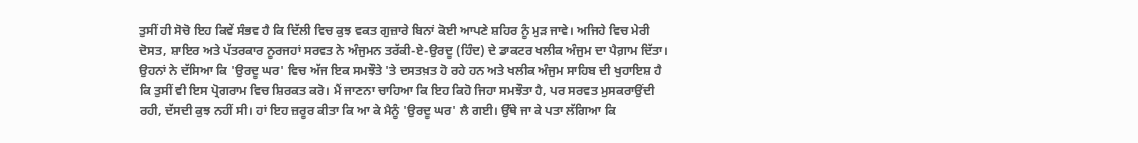ਤੁਸੀਂ ਹੀ ਸੋਚੋ ਇਹ ਕਿਵੇਂ ਸੰਭਵ ਹੈ ਕਿ ਦਿੱਲੀ ਵਿਚ ਕੁਝ ਵਕਤ ਗੁਜ਼ਾਰੇ ਬਿਨਾਂ ਕੋਈ ਆਪਣੇ ਸ਼ਹਿਰ ਨੂੰ ਮੁੜ ਜਾਵੇ। ਅਜਿਹੇ ਵਿਚ ਮੇਰੀ ਦੋਸਤ, ਸ਼ਾਇਰ ਅਤੇ ਪੱਤਰਕਾਰ ਨੂਰਜਹਾਂ ਸਰਵਤ ਨੇ ਅੰਜੁਮਨ ਤਰੱਕੀ-ਏ-ਉਰਦੂ (ਹਿੰਦ) ਦੇ ਡਾਕਟਰ ਖਲੀਕ ਅੰਜੁਮ ਦਾ ਪੈਗ਼ਾਮ ਦਿੱਤਾ। ਉਹਨਾਂ ਨੇ ਦੱਸਿਆ ਕਿ 'ਉਰਦੂ ਘਰ' ਵਿਚ ਅੱਜ ਇਕ ਸਮਝੌਤੇ 'ਤੇ ਦਸਤਖ਼ਤ ਹੋ ਰਹੇ ਹਨ ਅਤੇ ਖਲੀਕ ਅੰਜੁਮ ਸਾਹਿਬ ਦੀ ਖੁਹਾਇਸ਼ ਹੈ ਕਿ ਤੁਸੀਂ ਵੀ ਇਸ ਪ੍ਰੋਗਰਾਮ ਵਿਚ ਸ਼ਿਰਕਤ ਕਰੋ। ਮੈਂ ਜਾਣਨਾ ਚਾਹਿਆ ਕਿ ਇਹ ਕਿਹੋ ਜਿਹਾ ਸਮਝੌਤਾ ਹੈ, ਪਰ ਸਰਵਤ ਮੁਸਕਰਾਉਂਦੀ ਰਹੀ, ਦੱਸਦੀ ਕੁਝ ਨਹੀਂ ਸੀ। ਹਾਂ ਇਹ ਜ਼ਰੂਰ ਕੀਤਾ ਕਿ ਆ ਕੇ ਮੈਨੂੰ 'ਉਰਦੂ ਘਰ' ਲੈ ਗਈ। ਉੱਥੇ ਜਾ ਕੇ ਪਤਾ ਲੱਗਿਆ ਕਿ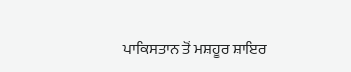ਪਾਕਿਸਤਾਨ ਤੋਂ ਮਸ਼ਹੂਰ ਸ਼ਾਇਰ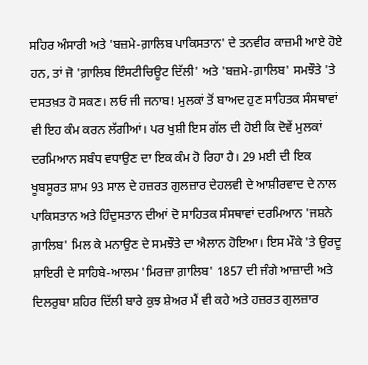ਸਹਿਰ ਅੰਸਾਰੀ ਅਤੇ 'ਬਜ਼ਮੇ-ਗ਼ਾਲਿਬ ਪਾਕਿਸਤਾਨ' ਦੇ ਤਨਵੀਰ ਕਾਜ਼ਮੀ ਆਏ ਹੋਏ ਹਨ, ਤਾਂ ਜੋ 'ਗ਼ਾਲਿਬ ਇੰਸਟੀਚਿਊਟ ਦਿੱਲੀ' ਅਤੇ 'ਬਜ਼ਮੇ-ਗ਼ਾਲਿਬ' ਸਮਝੌਤੇ 'ਤੇ ਦਸਤਖ਼ਤ ਹੋ ਸਕਣ। ਲਓ ਜੀ ਜਨਾਬ! ਮੁਲਕਾਂ ਤੋਂ ਬਾਅਦ ਹੁਣ ਸਾਹਿਤਕ ਸੰਸਥਾਵਾਂ ਵੀ ਇਹ ਕੰਮ ਕਰਨ ਲੱਗੀਆਂ। ਪਰ ਖੁਸ਼ੀ ਇਸ ਗੱਲ ਦੀ ਹੋਈ ਕਿ ਦੋਵੇਂ ਮੁਲਕਾਂ ਦਰਮਿਆਨ ਸਬੰਧ ਵਧਾਉਣ ਦਾ ਇਕ ਕੰਮ ਹੋ ਰਿਹਾ ਹੈ। 29 ਮਈ ਦੀ ਇਕ ਖੂਬਸੂਰਤ ਸ਼ਾਮ 93 ਸਾਲ ਦੇ ਹਜ਼ਰਤ ਗੁਲਜ਼ਾਰ ਦੇਹਲਵੀ ਦੇ ਆਸ਼ੀਰਵਾਦ ਦੇ ਨਾਲ ਪਾਕਿਸਤਾਨ ਅਤੇ ਹਿੰਦੁਸਤਾਨ ਦੀਆਂ ਦੋ ਸਾਹਿਤਕ ਸੰਸਥਾਵਾਂ ਦਰਮਿਆਨ 'ਜਸ਼ਨੇ ਗ਼ਾਲਿਬ' ਮਿਲ ਕੇ ਮਨਾਉਣ ਦੇ ਸਮਝੌਤੇ ਦਾ ਐਲਾਨ ਹੋਇਆ। ਇਸ ਮੌਕੇ 'ਤੇ ਉਰਦੂ ਸ਼ਾਇਰੀ ਦੇ ਸਾਹਿਬੇ-ਆਲਮ 'ਮਿਰਜ਼ਾ ਗ਼ਾਲਿਬ' 1857 ਦੀ ਜੰਗੇ ਆਜ਼ਾਦੀ ਅਤੇ ਦਿਲਰੁਬਾ ਸ਼ਹਿਰ ਦਿੱਲੀ ਬਾਰੇ ਕੁਝ ਸ਼ੇਅਰ ਮੈਂ ਵੀ ਕਹੇ ਅਤੇ ਹਜ਼ਰਤ ਗੁਲਜ਼ਾਰ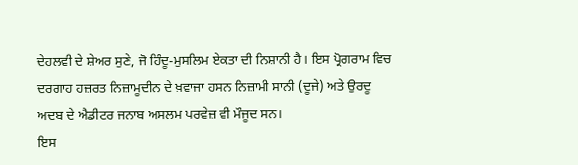ਦੇਹਲਵੀ ਦੇ ਸ਼ੇਅਰ ਸੁਣੇ, ਜੋ ਹਿੰਦੂ-ਮੁਸਲਿਮ ਏਕਤਾ ਦੀ ਨਿਸ਼ਾਨੀ ਹੈ। ਇਸ ਪ੍ਰੋਗਰਾਮ ਵਿਚ ਦਰਗਾਹ ਹਜ਼ਰਤ ਨਿਜ਼ਾਮੂਦੀਨ ਦੇ ਖ਼ਵਾਜਾ ਹਸਨ ਨਿਜ਼ਾਮੀ ਸਾਨੀ (ਦੂਜੇ) ਅਤੇ ਉਰਦੂ ਅਦਬ ਦੇ ਐਡੀਟਰ ਜਨਾਬ ਅਸਲਮ ਪਰਵੇਜ਼ ਵੀ ਮੌਜੂਦ ਸਨ।
ਇਸ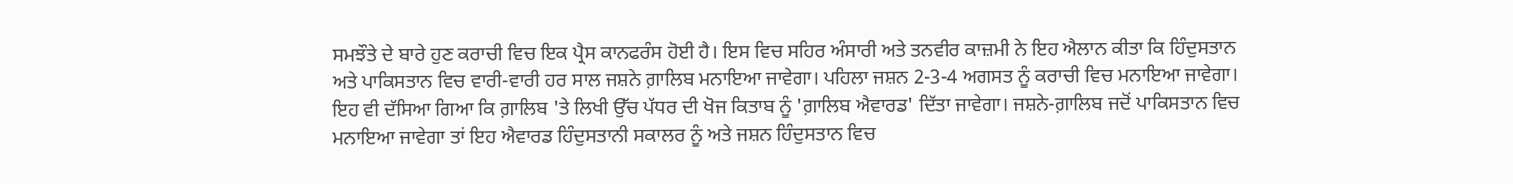ਸਮਝੌਤੇ ਦੇ ਬਾਰੇ ਹੁਣ ਕਰਾਚੀ ਵਿਚ ਇਕ ਪ੍ਰੈਸ ਕਾਨਫਰੰਸ ਹੋਈ ਹੈ। ਇਸ ਵਿਚ ਸਹਿਰ ਅੰਸਾਰੀ ਅਤੇ ਤਨਵੀਰ ਕਾਜ਼ਮੀ ਨੇ ਇਹ ਐਲਾਨ ਕੀਤਾ ਕਿ ਹਿੰਦੁਸਤਾਨ ਅਤੇ ਪਾਕਿਸਤਾਨ ਵਿਚ ਵਾਰੀ-ਵਾਰੀ ਹਰ ਸਾਲ ਜਸ਼ਨੇ ਗ਼ਾਲਿਬ ਮਨਾਇਆ ਜਾਵੇਗਾ। ਪਹਿਲਾ ਜਸ਼ਨ 2-3-4 ਅਗਸਤ ਨੂੰ ਕਰਾਚੀ ਵਿਚ ਮਨਾਇਆ ਜਾਵੇਗਾ। ਇਹ ਵੀ ਦੱਸਿਆ ਗਿਆ ਕਿ ਗ਼ਾਲਿਬ 'ਤੇ ਲਿਖੀ ਉੱਚ ਪੱਧਰ ਦੀ ਖੋਜ ਕਿਤਾਬ ਨੂੰ 'ਗ਼ਾਲਿਬ ਐਵਾਰਡ' ਦਿੱਤਾ ਜਾਵੇਗਾ। ਜਸ਼ਨੇ-ਗ਼ਾਲਿਬ ਜਦੋਂ ਪਾਕਿਸਤਾਨ ਵਿਚ ਮਨਾਇਆ ਜਾਵੇਗਾ ਤਾਂ ਇਹ ਐਵਾਰਡ ਹਿੰਦੁਸਤਾਨੀ ਸਕਾਲਰ ਨੂੰ ਅਤੇ ਜਸ਼ਨ ਹਿੰਦੁਸਤਾਨ ਵਿਚ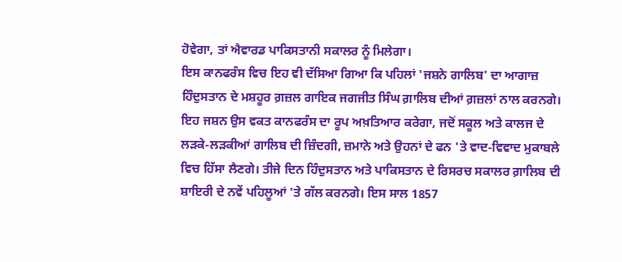ਹੋਵੇਗਾ, ਤਾਂ ਐਵਾਰਡ ਪਾਕਿਸਤਾਨੀ ਸਕਾਲਰ ਨੂੰ ਮਿਲੇਗਾ।
ਇਸ ਕਾਨਫਰੰਸ ਵਿਚ ਇਹ ਵੀ ਦੱਸਿਆ ਗਿਆ ਕਿ ਪਹਿਲਾਂ 'ਜਸ਼ਨੇ ਗਾਲਿਬ' ਦਾ ਆਗਾਜ਼ ਹਿੰਦੁਸਤਾਨ ਦੇ ਮਸ਼ਹੂਰ ਗ਼ਜ਼ਲ ਗਾਇਕ ਜਗਜੀਤ ਸਿੰਘ ਗ਼ਾਲਿਬ ਦੀਆਂ ਗ਼ਜ਼ਲਾਂ ਨਾਲ ਕਰਨਗੇ। ਇਹ ਜਸ਼ਨ ਉਸ ਵਕਤ ਕਾਨਫਰੰਸ ਦਾ ਰੂਪ ਅਖ਼ਤਿਆਰ ਕਰੇਗਾ, ਜਦੋਂ ਸਕੂਲ ਅਤੇ ਕਾਲਜ ਦੇ ਲੜਕੇ-ਲੜਕੀਆਂ ਗਾਲਿਬ ਦੀ ਜ਼ਿੰਦਗੀ, ਜ਼ਮਾਨੇ ਅਤੇ ਉਹਨਾਂ ਦੇ ਫਨ 'ਤੇ ਵਾਦ-ਵਿਵਾਦ ਮੁਕਾਬਲੇ ਵਿਚ ਹਿੱਸਾ ਲੈਣਗੇ। ਤੀਜੇ ਦਿਨ ਹਿੰਦੁਸਤਾਨ ਅਤੇ ਪਾਕਿਸਤਾਨ ਦੇ ਰਿਸਰਚ ਸਕਾਲਰ ਗ਼ਾਲਿਬ ਦੀ ਸ਼ਾਇਰੀ ਦੇ ਨਵੇਂ ਪਹਿਲੂਆਂ 'ਤੇ ਗੱਲ ਕਰਨਗੇ। ਇਸ ਸਾਲ 1857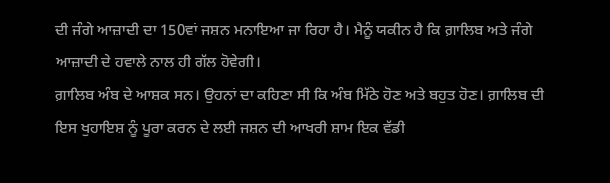ਦੀ ਜੰਗੇ ਆਜ਼ਾਦੀ ਦਾ 150ਵਾਂ ਜਸ਼ਨ ਮਨਾਇਆ ਜਾ ਰਿਹਾ ਹੈ। ਮੈਨੂੰ ਯਕੀਨ ਹੈ ਕਿ ਗ਼ਾਲਿਬ ਅਤੇ ਜੰਗੇ ਆਜ਼ਾਦੀ ਦੇ ਹਵਾਲੇ ਨਾਲ ਹੀ ਗੱਲ ਹੋਵੇਗੀ।
ਗ਼ਾਲਿਬ ਅੰਬ ਦੇ ਆਸ਼ਕ ਸਨ। ਉਹਨਾਂ ਦਾ ਕਹਿਣਾ ਸੀ ਕਿ ਅੰਬ ਮਿੱਠੇ ਹੋਣ ਅਤੇ ਬਹੁਤ ਹੋਣ। ਗ਼ਾਲਿਬ ਦੀ ਇਸ ਖੁਹਾਇਸ਼ ਨੂੰ ਪੂਰਾ ਕਰਨ ਦੇ ਲਈ ਜਸ਼ਨ ਦੀ ਆਖਰੀ ਸ਼ਾਮ ਇਕ ਵੱਡੀ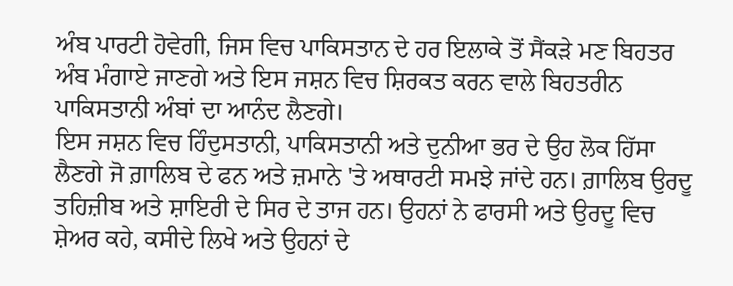ਅੰਬ ਪਾਰਟੀ ਹੋਵੇਗੀ, ਜਿਸ ਵਿਚ ਪਾਕਿਸਤਾਨ ਦੇ ਹਰ ਇਲਾਕੇ ਤੋਂ ਸੈਂਕੜੇ ਮਣ ਬਿਹਤਰ ਅੰਬ ਮੰਗਾਏ ਜਾਣਗੇ ਅਤੇ ਇਸ ਜਸ਼ਨ ਵਿਚ ਸ਼ਿਰਕਤ ਕਰਨ ਵਾਲੇ ਬਿਹਤਰੀਨ ਪਾਕਿਸਤਾਨੀ ਅੰਬਾਂ ਦਾ ਆਨੰਦ ਲੈਣਗੇ।
ਇਸ ਜਸ਼ਨ ਵਿਚ ਹਿੰਦੁਸਤਾਨੀ, ਪਾਕਿਸਤਾਨੀ ਅਤੇ ਦੁਨੀਆ ਭਰ ਦੇ ਉਹ ਲੋਕ ਹਿੱਸਾ ਲੈਣਗੇ ਜੋ ਗ਼ਾਲਿਬ ਦੇ ਫਨ ਅਤੇ ਜ਼ਮਾਨੇ 'ਤੇ ਅਥਾਰਟੀ ਸਮਝੇ ਜਾਂਦੇ ਹਨ। ਗ਼ਾਲਿਬ ਉਰਦੂ ਤਹਿਜ਼ੀਬ ਅਤੇ ਸ਼ਾਇਰੀ ਦੇ ਸਿਰ ਦੇ ਤਾਜ ਹਨ। ਉਹਨਾਂ ਨੇ ਫਾਰਸੀ ਅਤੇ ਉਰਦੂ ਵਿਚ ਸ਼ੇਅਰ ਕਹੇ, ਕਸੀਦੇ ਲਿਖੇ ਅਤੇ ਉਹਨਾਂ ਦੇ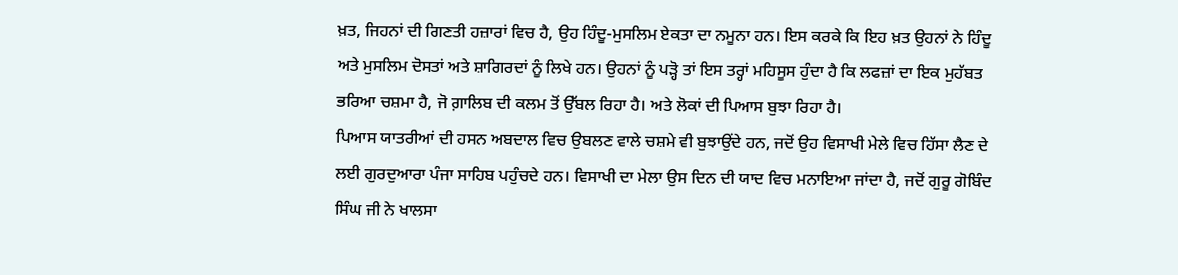ਖ਼ਤ, ਜਿਹਨਾਂ ਦੀ ਗਿਣਤੀ ਹਜ਼ਾਰਾਂ ਵਿਚ ਹੈ, ਉਹ ਹਿੰਦੂ-ਮੁਸਲਿਮ ਏਕਤਾ ਦਾ ਨਮੂਨਾ ਹਨ। ਇਸ ਕਰਕੇ ਕਿ ਇਹ ਖ਼ਤ ਉਹਨਾਂ ਨੇ ਹਿੰਦੂ ਅਤੇ ਮੁਸਲਿਮ ਦੋਸਤਾਂ ਅਤੇ ਸ਼ਾਗਿਰਦਾਂ ਨੂੰ ਲਿਖੇ ਹਨ। ਉਹਨਾਂ ਨੂੰ ਪੜ੍ਹੋ ਤਾਂ ਇਸ ਤਰ੍ਹਾਂ ਮਹਿਸੂਸ ਹੁੰਦਾ ਹੈ ਕਿ ਲਫਜ਼ਾਂ ਦਾ ਇਕ ਮੁਹੱਬਤ ਭਰਿਆ ਚਸ਼ਮਾ ਹੈ, ਜੋ ਗ਼ਾਲਿਬ ਦੀ ਕਲਮ ਤੋਂ ਉੱਬਲ ਰਿਹਾ ਹੈ। ਅਤੇ ਲੋਕਾਂ ਦੀ ਪਿਆਸ ਬੁਝਾ ਰਿਹਾ ਹੈ।
ਪਿਆਸ ਯਾਤਰੀਆਂ ਦੀ ਹਸਨ ਅਬਦਾਲ ਵਿਚ ਉਬਲਣ ਵਾਲੇ ਚਸ਼ਮੇ ਵੀ ਬੁਝਾਉਂਦੇ ਹਨ, ਜਦੋਂ ਉਹ ਵਿਸਾਖੀ ਮੇਲੇ ਵਿਚ ਹਿੱਸਾ ਲੈਣ ਦੇ ਲਈ ਗੁਰਦੁਆਰਾ ਪੰਜਾ ਸਾਹਿਬ ਪਹੁੰਚਦੇ ਹਨ। ਵਿਸਾਖੀ ਦਾ ਮੇਲਾ ਉਸ ਦਿਨ ਦੀ ਯਾਦ ਵਿਚ ਮਨਾਇਆ ਜਾਂਦਾ ਹੈ, ਜਦੋਂ ਗੁਰੂ ਗੋਬਿੰਦ ਸਿੰਘ ਜੀ ਨੇ ਖਾਲਸਾ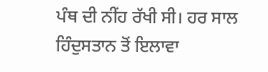ਪੰਥ ਦੀ ਨੀਂਹ ਰੱਖੀ ਸੀ। ਹਰ ਸਾਲ ਹਿੰਦੁਸਤਾਨ ਤੋਂ ਇਲਾਵਾ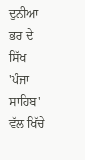ਦੁਨੀਆ ਭਰ ਦੇ ਸਿੱਖ 'ਪੰਜਾ ਸਾਹਿਬ' ਵੱਲ ਖਿੱਚੇ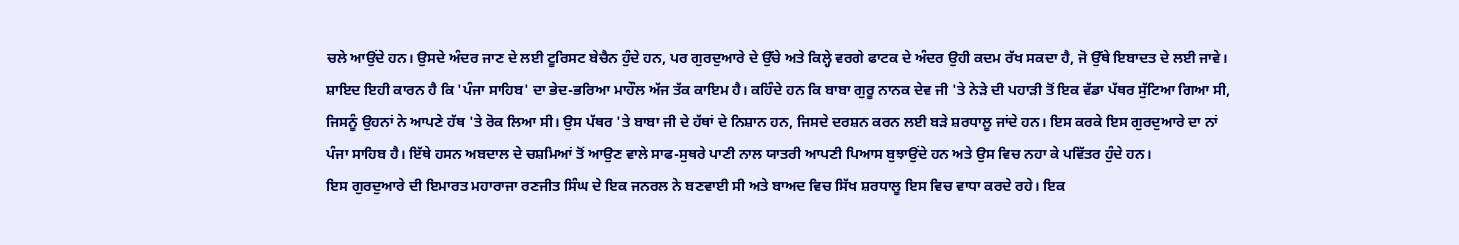ਚਲੇ ਆਉਂਦੇ ਹਨ। ਉਸਦੇ ਅੰਦਰ ਜਾਣ ਦੇ ਲਈ ਟੂਰਿਸਟ ਬੇਚੈਨ ਹੁੰਦੇ ਹਨ, ਪਰ ਗੁਰਦੁਆਰੇ ਦੇ ਉੱਚੇ ਅਤੇ ਕਿਲ੍ਹੇ ਵਰਗੇ ਫਾਟਕ ਦੇ ਅੰਦਰ ਉਹੀ ਕਦਮ ਰੱਖ ਸਕਦਾ ਹੈ, ਜੋ ਉੱਥੇ ਇਬਾਦਤ ਦੇ ਲਈ ਜਾਵੇ। ਸ਼ਾਇਦ ਇਹੀ ਕਾਰਨ ਹੈ ਕਿ 'ਪੰਜਾ ਸਾਹਿਬ' ਦਾ ਭੇਦ-ਭਰਿਆ ਮਾਹੌਲ ਅੱਜ ਤੱਕ ਕਾਇਮ ਹੈ। ਕਹਿੰਦੇ ਹਨ ਕਿ ਬਾਬਾ ਗੁਰੂ ਨਾਨਕ ਦੇਵ ਜੀ 'ਤੇ ਨੇੜੇ ਦੀ ਪਹਾੜੀ ਤੋਂ ਇਕ ਵੱਡਾ ਪੱਥਰ ਸੁੱਟਿਆ ਗਿਆ ਸੀ, ਜਿਸਨੂੰ ਉਹਨਾਂ ਨੇ ਆਪਣੇ ਹੱਥ 'ਤੇ ਰੋਕ ਲਿਆ ਸੀ। ਉਸ ਪੱਥਰ 'ਤੇ ਬਾਬਾ ਜੀ ਦੇ ਹੱਥਾਂ ਦੇ ਨਿਸ਼ਾਨ ਹਨ, ਜਿਸਦੇ ਦਰਸ਼ਨ ਕਰਨ ਲਈ ਬੜੇ ਸ਼ਰਧਾਲੂ ਜਾਂਦੇ ਹਨ। ਇਸ ਕਰਕੇ ਇਸ ਗੁਰਦੁਆਰੇ ਦਾ ਨਾਂ ਪੰਜਾ ਸਾਹਿਬ ਹੈ। ਇੱਥੇ ਹਸਨ ਅਬਦਾਲ ਦੇ ਚਸ਼ਮਿਆਂ ਤੋਂ ਆਉਣ ਵਾਲੇ ਸਾਫ-ਸੁਥਰੇ ਪਾਣੀ ਨਾਲ ਯਾਤਰੀ ਆਪਣੀ ਪਿਆਸ ਬੁਝਾਉਂਦੇ ਹਨ ਅਤੇ ਉਸ ਵਿਚ ਨਹਾ ਕੇ ਪਵਿੱਤਰ ਹੁੰਦੇ ਹਨ।
ਇਸ ਗੁਰਦੁਆਰੇ ਦੀ ਇਮਾਰਤ ਮਹਾਰਾਜਾ ਰਣਜੀਤ ਸਿੰਘ ਦੇ ਇਕ ਜਨਰਲ ਨੇ ਬਣਵਾਈ ਸੀ ਅਤੇ ਬਾਅਦ ਵਿਚ ਸਿੱਖ ਸ਼ਰਧਾਲੂ ਇਸ ਵਿਚ ਵਾਧਾ ਕਰਦੇ ਰਹੇ। ਇਕ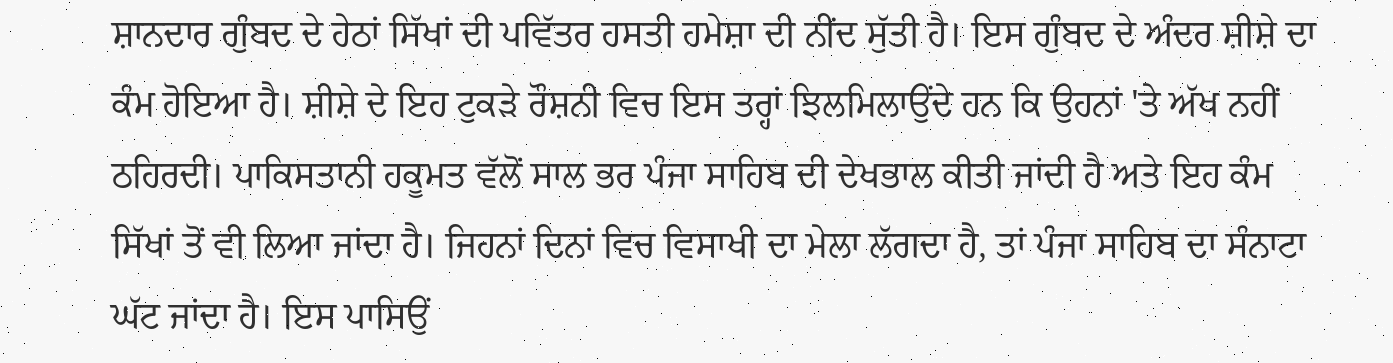ਸ਼ਾਨਦਾਰ ਗੁੰਬਦ ਦੇ ਹੇਠਾਂ ਸਿੱਖਾਂ ਦੀ ਪਵਿੱਤਰ ਹਸਤੀ ਹਮੇਸ਼ਾ ਦੀ ਨੀਂਦ ਸੁੱਤੀ ਹੈ। ਇਸ ਗੁੰਬਦ ਦੇ ਅੰਦਰ ਸ਼ੀਸ਼ੇ ਦਾ ਕੰਮ ਹੋਇਆ ਹੈ। ਸ਼ੀਸ਼ੇ ਦੇ ਇਹ ਟੁਕੜੇ ਰੌਸ਼ਨੀ ਵਿਚ ਇਸ ਤਰ੍ਹਾਂ ਝਿਲਮਿਲਾਉਂਦੇ ਹਨ ਕਿ ਉਹਨਾਂ 'ਤੇ ਅੱਖ ਨਹੀਂ ਠਹਿਰਦੀ। ਪਾਕਿਸਤਾਨੀ ਹਕੂਮਤ ਵੱਲੋਂ ਸਾਲ ਭਰ ਪੰਜਾ ਸਾਹਿਬ ਦੀ ਦੇਖਭਾਲ ਕੀਤੀ ਜਾਂਦੀ ਹੈ ਅਤੇ ਇਹ ਕੰਮ ਸਿੱਖਾਂ ਤੋਂ ਵੀ ਲਿਆ ਜਾਂਦਾ ਹੈ। ਜਿਹਨਾਂ ਦਿਨਾਂ ਵਿਚ ਵਿਸਾਖੀ ਦਾ ਮੇਲਾ ਲੱਗਦਾ ਹੈ, ਤਾਂ ਪੰਜਾ ਸਾਹਿਬ ਦਾ ਸੰਨਾਟਾ ਘੱਟ ਜਾਂਦਾ ਹੈ। ਇਸ ਪਾਸਿਉਂ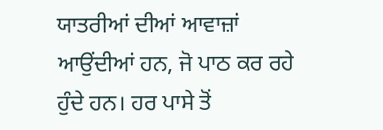ਯਾਤਰੀਆਂ ਦੀਆਂ ਆਵਾਜ਼ਾਂ ਆਉਂਦੀਆਂ ਹਨ, ਜੋ ਪਾਠ ਕਰ ਰਹੇ ਹੁੰਦੇ ਹਨ। ਹਰ ਪਾਸੇ ਤੋਂ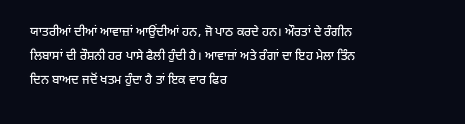ਯਾਤਰੀਆਂ ਦੀਆਂ ਆਵਾਜ਼ਾਂ ਆਉਂਦੀਆਂ ਹਨ, ਜੋ ਪਾਠ ਕਰਦੇ ਹਨ। ਔਰਤਾਂ ਦੇ ਰੰਗੀਨ ਲਿਬਾਸਾਂ ਦੀ ਰੌਸ਼ਨੀ ਹਰ ਪਾਸੇ ਫੈਲੀ ਹੁੰਦੀ ਹੈ। ਆਵਾਜ਼ਾਂ ਅਤੇ ਰੰਗਾਂ ਦਾ ਇਹ ਮੇਲਾ ਤਿੰਨ ਦਿਨ ਬਾਅਦ ਜਦੋਂ ਖਤਮ ਹੁੰਦਾ ਹੈ ਤਾਂ ਇਕ ਵਾਰ ਫਿਰ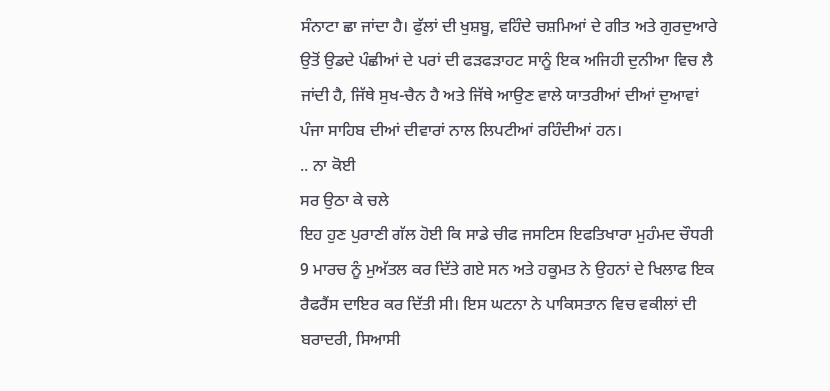ਸੰਨਾਟਾ ਛਾ ਜਾਂਦਾ ਹੈ। ਫੁੱਲਾਂ ਦੀ ਖੁਸ਼ਬੂ, ਵਹਿੰਦੇ ਚਸ਼ਮਿਆਂ ਦੇ ਗੀਤ ਅਤੇ ਗੁਰਦੁਆਰੇ ਉਤੋਂ ਉਡਦੇ ਪੰਛੀਆਂ ਦੇ ਪਰਾਂ ਦੀ ਫੜਫੜਾਹਟ ਸਾਨੂੰ ਇਕ ਅਜਿਹੀ ਦੁਨੀਆ ਵਿਚ ਲੈ ਜਾਂਦੀ ਹੈ, ਜਿੱਥੇ ਸੁਖ-ਚੈਨ ਹੈ ਅਤੇ ਜਿੱਥੇ ਆਉਣ ਵਾਲੇ ਯਾਤਰੀਆਂ ਦੀਆਂ ਦੁਆਵਾਂ ਪੰਜਾ ਸਾਹਿਬ ਦੀਆਂ ਦੀਵਾਰਾਂ ਨਾਲ ਲਿਪਟੀਆਂ ਰਹਿੰਦੀਆਂ ਹਨ।
.. ਨਾ ਕੋਈ
ਸਰ ਉਠਾ ਕੇ ਚਲੇ
ਇਹ ਹੁਣ ਪੁਰਾਣੀ ਗੱਲ ਹੋਈ ਕਿ ਸਾਡੇ ਚੀਫ ਜਸਟਿਸ ਇਫਤਿਖਾਰਾ ਮੁਹੰਮਦ ਚੌਧਰੀ 9 ਮਾਰਚ ਨੂੰ ਮੁਅੱਤਲ ਕਰ ਦਿੱਤੇ ਗਏ ਸਨ ਅਤੇ ਹਕੂਮਤ ਨੇ ਉਹਨਾਂ ਦੇ ਖਿਲਾਫ ਇਕ ਰੈਫਰੈਂਸ ਦਾਇਰ ਕਰ ਦਿੱਤੀ ਸੀ। ਇਸ ਘਟਨਾ ਨੇ ਪਾਕਿਸਤਾਨ ਵਿਚ ਵਕੀਲਾਂ ਦੀ ਬਰਾਦਰੀ, ਸਿਆਸੀ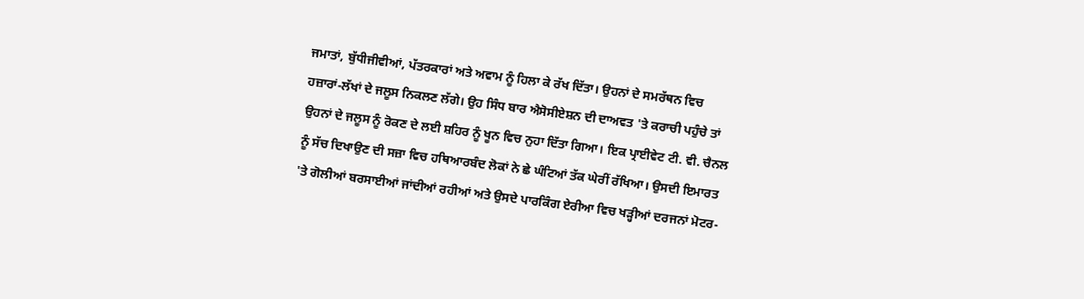ਜਮਾਤਾਂ, ਬੁੱਧੀਜੀਵੀਆਂ, ਪੱਤਰਕਾਰਾਂ ਅਤੇ ਅਵਾਮ ਨੂੰ ਹਿਲਾ ਕੇ ਰੱਖ ਦਿੱਤਾ। ਉਹਨਾਂ ਦੇ ਸਮਰੱਥਨ ਵਿਚ ਹਜ਼ਾਰਾਂ-ਲੱਖਾਂ ਦੇ ਜਲੂਸ ਨਿਕਲਣ ਲੱਗੇ। ਉਹ ਸਿੰਧ ਬਾਰ ਐਸੋਸੀਏਸ਼ਨ ਦੀ ਦਾਅਵਤ 'ਤੇ ਕਰਾਚੀ ਪਹੁੰਚੇ ਤਾਂ ਉਹਨਾਂ ਦੇ ਜਲੂਸ ਨੂੰ ਰੋਕਣ ਦੇ ਲਈ ਸ਼ਹਿਰ ਨੂੰ ਖੂਨ ਵਿਚ ਨੁਹਾ ਦਿੱਤਾ ਗਿਆ। ਇਕ ਪ੍ਰਾਈਵੇਟ ਟੀ. ਵੀ. ਚੈਨਲ ਨੂੰ ਸੱਚ ਦਿਖਾਉਣ ਦੀ ਸਜ਼ਾ ਵਿਚ ਹਥਿਆਰਬੰਦ ਲੋਕਾਂ ਨੇ ਛੇ ਘੰਟਿਆਂ ਤੱਕ ਘੇਰੀਂ ਰੱਖਿਆ। ਉਸਦੀ ਇਮਾਰਤ 'ਤੇ ਗੋਲੀਆਂ ਬਰਸਾਈਆਂ ਜਾਂਦੀਆਂ ਰਹੀਆਂ ਅਤੇ ਉਸਦੇ ਪਾਰਕਿੰਗ ਏਰੀਆ ਵਿਚ ਖੜ੍ਹੀਆਂ ਦਰਜਨਾਂ ਮੋਟਰ-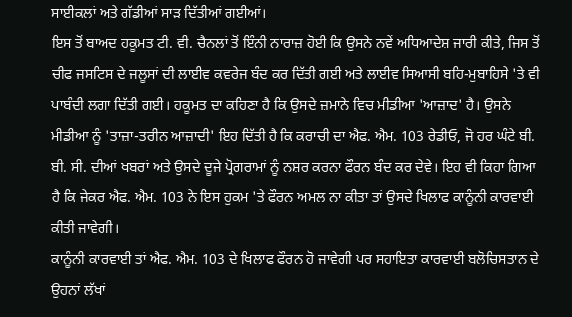ਸਾਈਕਲਾਂ ਅਤੇ ਗੱਡੀਆਂ ਸਾੜ ਦਿੱਤੀਆਂ ਗਈਆਂ।
ਇਸ ਤੋਂ ਬਾਅਦ ਹਕੂਮਤ ਟੀ. ਵੀ. ਚੈਨਲਾਂ ਤੋਂ ਇੰਨੀ ਨਾਰਾਜ਼ ਹੋਈ ਕਿ ਉਸਨੇ ਨਵੇਂ ਅਧਿਆਦੇਸ਼ ਜਾਰੀ ਕੀਤੇ, ਜਿਸ ਤੋਂ ਚੀਫ ਜਸਟਿਸ ਦੇ ਜਲੂਸਾਂ ਦੀ ਲਾਈਵ ਕਵਰੇਜ ਬੰਦ ਕਰ ਦਿੱਤੀ ਗਈ ਅਤੇ ਲਾਈਵ ਸਿਆਸੀ ਬਹਿ-ਮੁਬਾਹਿਸੇ 'ਤੇ ਵੀ ਪਾਬੰਦੀ ਲਗਾ ਦਿੱਤੀ ਗਈ। ਹਕੂਮਤ ਦਾ ਕਹਿਣਾ ਹੈ ਕਿ ਉਸਦੇ ਜ਼ਮਾਨੇ ਵਿਚ ਮੀਡੀਆ 'ਆਜ਼ਾਦ' ਹੈ। ਉਸਨੇ ਮੀਡੀਆ ਨੂੰ 'ਤਾਜ਼ਾ-ਤਰੀਨ ਆਜ਼ਾਦੀ' ਇਹ ਦਿੱਤੀ ਹੈ ਕਿ ਕਰਾਚੀ ਦਾ ਐਫ. ਐਮ. 103 ਰੇਡੀਓ, ਜੋ ਹਰ ਘੰਟੇ ਬੀ. ਬੀ. ਸੀ. ਦੀਆਂ ਖਬਰਾਂ ਅਤੇ ਉਸਦੇ ਦੂਜੇ ਪ੍ਰੋਗਰਾਮਾਂ ਨੂੰ ਨਸ਼ਰ ਕਰਨਾ ਫੌਰਨ ਬੰਦ ਕਰ ਦੇਵੇ। ਇਹ ਵੀ ਕਿਹਾ ਗਿਆ ਹੈ ਕਿ ਜੇਕਰ ਐਫ. ਐਮ. 103 ਨੇ ਇਸ ਹੁਕਮ 'ਤੇ ਫੌਰਨ ਅਮਲ ਨਾ ਕੀਤਾ ਤਾਂ ਉਸਦੇ ਖਿਲਾਫ ਕਾਨੂੰਨੀ ਕਾਰਵਾਈ ਕੀਤੀ ਜਾਵੇਗੀ।
ਕਾਨੂੰਨੀ ਕਾਰਵਾਈ ਤਾਂ ਐਫ. ਐਮ. 103 ਦੇ ਖਿਲਾਫ ਫੌਰਨ ਹੋ ਜਾਵੇਗੀ ਪਰ ਸਹਾਇਤਾ ਕਾਰਵਾਈ ਬਲੋਚਿਸਤਾਨ ਦੇ ਉਹਨਾਂ ਲੱਖਾਂ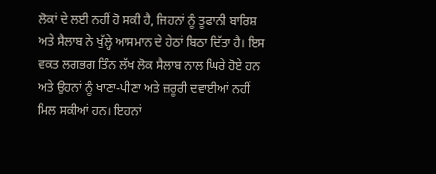ਲੋਕਾਂ ਦੇ ਲਈ ਨਹੀਂ ਹੋ ਸਕੀ ਹੈ, ਜਿਹਨਾਂ ਨੂੰ ਤੂਫਾਨੀ ਬਾਰਿਸ਼ ਅਤੇ ਸੈਲਾਬ ਨੇ ਖੁੱਲ੍ਹੇ ਆਸਮਾਨ ਦੇ ਹੇਠਾਂ ਬਿਠਾ ਦਿੱਤਾ ਹੈ। ਇਸ ਵਕਤ ਲਗਭਗ ਤਿੰਨ ਲੱਖ ਲੋਕ ਸੈਲਾਬ ਨਾਲ ਘਿਰੇ ਹੋਏ ਹਨ ਅਤੇ ਉਹਨਾਂ ਨੂੰ ਖਾਣਾ-ਪੀਣਾ ਅਤੇ ਜ਼ਰੂਰੀ ਦਵਾਈਆਂ ਨਹੀਂ ਮਿਲ ਸਕੀਆਂ ਹਨ। ਇਹਨਾਂ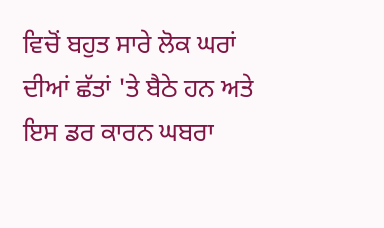ਵਿਚੋਂ ਬਹੁਤ ਸਾਰੇ ਲੋਕ ਘਰਾਂ ਦੀਆਂ ਛੱਤਾਂ 'ਤੇ ਬੈਠੇ ਹਨ ਅਤੇ ਇਸ ਡਰ ਕਾਰਨ ਘਬਰਾ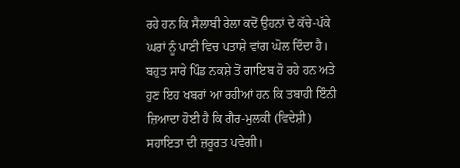ਰਹੇ ਹਨ ਕਿ ਸੈਲਾਬੀ ਰੇਲਾ ਕਦੋਂ ਉਹਨਾਂ ਦੇ ਕੱਚੇ-ਪੱਕੇ ਘਰਾਂ ਨੂੰ ਪਾਣੀ ਵਿਚ ਪਤਾਸ਼ੇ ਵਾਂਗ ਘੋਲ ਦਿੰਦਾ ਹੈ। ਬਹੁਤ ਸਾਰੇ ਪਿੰਡ ਨਕਸ਼ੇ ਤੋਂ ਗਾਇਬ ਹੋ ਰਹੇ ਹਨ ਅਤੇ ਹੁਣ ਇਹ ਖਬਰਾਂ ਆ ਰਹੀਆਂ ਹਨ ਕਿ ਤਬਾਹੀ ਇੰਨੀ ਜ਼ਿਆਦਾ ਹੋਈ ਹੈ ਕਿ ਗੈਰ-ਮੁਲਕੀ (ਵਿਦੇਸ਼ੀ) ਸਹਾਇਤਾ ਦੀ ਜ਼ਰੂਰਤ ਪਵੇਗੀ।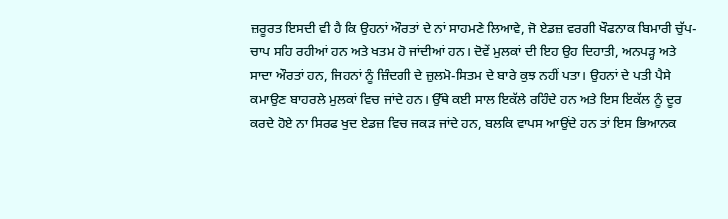ਜ਼ਰੂਰਤ ਇਸਦੀ ਵੀ ਹੈ ਕਿ ਉਹਨਾਂ ਔਰਤਾਂ ਦੇ ਨਾਂ ਸਾਹਮਣੇ ਲਿਆਵੇ, ਜੋ ਏਡਜ਼ ਵਰਗੀ ਖੌਫਨਾਕ ਬਿਮਾਰੀ ਚੁੱਪ-ਚਾਪ ਸਹਿ ਰਹੀਆਂ ਹਨ ਅਤੇ ਖਤਮ ਹੋ ਜਾਂਦੀਆਂ ਹਨ। ਦੋਵੇਂ ਮੁਲਕਾਂ ਦੀ ਇਹ ਉਹ ਦਿਹਾਤੀ, ਅਨਪੜ੍ਹ ਅਤੇ ਸਾਦਾ ਔਰਤਾਂ ਹਨ, ਜਿਹਨਾਂ ਨੂੰ ਜ਼ਿੰਦਗੀ ਦੇ ਜ਼ੁਲਮੋ-ਸਿਤਮ ਦੇ ਬਾਰੇ ਕੁਝ ਨਹੀਂ ਪਤਾ। ਉਹਨਾਂ ਦੇ ਪਤੀ ਪੈਸੇ ਕਮਾਉਣ ਬਾਹਰਲੇ ਮੁਲਕਾਂ ਵਿਚ ਜਾਂਦੇ ਹਨ। ਉੱਥੇ ਕਈ ਸਾਲ ਇਕੱਲੇ ਰਹਿੰਦੇ ਹਨ ਅਤੇ ਇਸ ਇਕੱਲ ਨੂੰ ਦੂਰ ਕਰਦੇ ਹੋਏ ਨਾ ਸਿਰਫ ਖੁਦ ਏਡਜ਼ ਵਿਚ ਜਕੜ ਜਾਂਦੇ ਹਨ, ਬਲਕਿ ਵਾਪਸ ਆਉਂਦੇ ਹਨ ਤਾਂ ਇਸ ਭਿਆਨਕ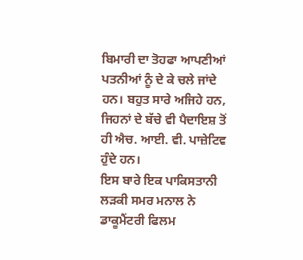ਬਿਮਾਰੀ ਦਾ ਤੋਹਫਾ ਆਪਣੀਆਂ ਪਤਨੀਆਂ ਨੂੰ ਦੇ ਕੇ ਚਲੇ ਜਾਂਦੇ ਹਨ। ਬਹੁਤ ਸਾਰੇ ਅਜਿਹੇ ਹਨ, ਜਿਹਨਾਂ ਦੇ ਬੱਚੇ ਵੀ ਪੈਦਾਇਸ਼ ਤੋਂ ਹੀ ਐਚ. ਆਈ. ਵੀ. ਪਾਜ਼ੇਟਿਵ ਹੁੰਦੇ ਹਨ।
ਇਸ ਬਾਰੇ ਇਕ ਪਾਕਿਸਤਾਨੀ ਲੜਕੀ ਸਮਰ ਮਨਾਲ ਨੇ ਡਾਕੂਮੈਂਟਰੀ ਫਿਲਮ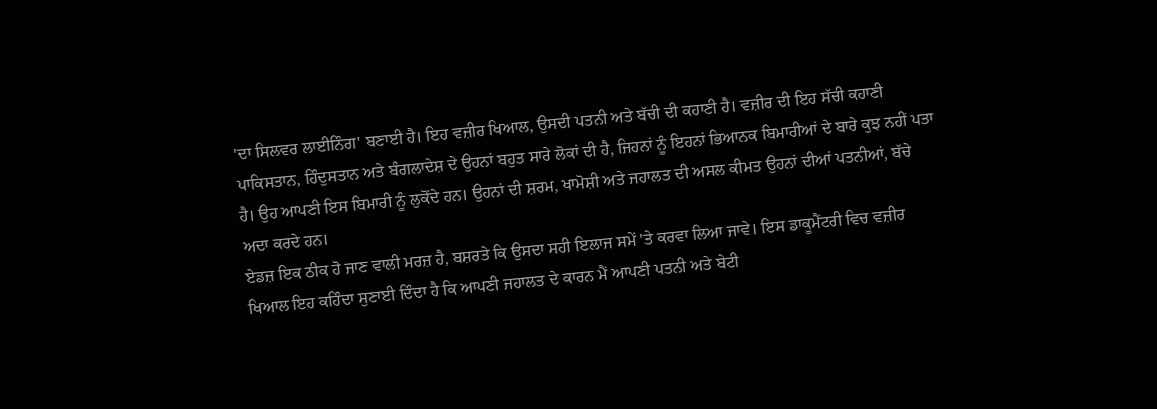'ਦਾ ਸਿਲਵਰ ਲਾਈਨਿੰਗ' ਬਣਾਈ ਹੈ। ਇਹ ਵਜ਼ੀਰ ਖਿਆਲ, ਉਸਦੀ ਪਤਨੀ ਅਤੇ ਬੱਚੀ ਦੀ ਕਹਾਣੀ ਹੈ। ਵਜ਼ੀਰ ਦੀ ਇਹ ਸੱਚੀ ਕਹਾਣੀ ਪਾਕਿਸਤਾਨ, ਹਿੰਦੁਸਤਾਨ ਅਤੇ ਬੰਗਲਾਦੇਸ਼ ਦੇ ਉਹਨਾਂ ਬਹੁਤ ਸਾਰੇ ਲੋਕਾਂ ਦੀ ਹੈ, ਜਿਹਨਾਂ ਨੂੰ ਇਹਨਾਂ ਭਿਆਨਕ ਬਿਮਾਰੀਆਂ ਦੇ ਬਾਰੇ ਕੁਝ ਨਹੀਂ ਪਤਾ ਹੈ। ਉਹ ਆਪਣੀ ਇਸ ਬਿਮਾਰੀ ਨੂੰ ਲੁਕੋਂਦੇ ਹਨ। ਉਹਨਾਂ ਦੀ ਸ਼ਰਮ, ਖਾਮੋਸ਼ੀ ਅਤੇ ਜਹਾਲਤ ਦੀ ਅਸਲ ਕੀਮਤ ਉਹਨਾਂ ਦੀਆਂ ਪਤਨੀਆਂ, ਬੱਚੇ ਅਦਾ ਕਰਦੇ ਹਨ।
ਏਡਜ਼ ਇਕ ਠੀਕ ਹੋ ਜਾਣ ਵਾਲੀ ਮਰਜ਼ ਹੈ, ਬਸ਼ਰਤੇ ਕਿ ਉਸਦਾ ਸਹੀ ਇਲਾਜ ਸਮੇਂ 'ਤੇ ਕਰਵਾ ਲਿਆ ਜਾਵੇ। ਇਸ ਡਾਕੂਮੈਂਟਰੀ ਵਿਚ ਵਜ਼ੀਰ ਖਿਆਲ ਇਹ ਕਹਿੰਦਾ ਸੁਣਾਈ ਦਿੰਦਾ ਹੈ ਕਿ ਆਪਣੀ ਜਹਾਲਤ ਦੇ ਕਾਰਨ ਮੈਂ ਆਪਣੀ ਪਤਨੀ ਅਤੇ ਬੇਟੀ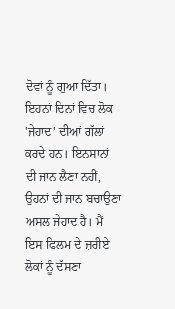ਦੋਵਾਂ ਨੂੰ ਗੁਆ ਦਿੱਤਾ। ਇਹਨਾਂ ਦਿਨਾਂ ਵਿਚ ਲੋਕ 'ਜੇਹਾਦ' ਦੀਆਂ ਗੱਲਾਂ ਕਰਦੇ ਹਨ। ਇਨਸਾਨਾਂ ਦੀ ਜਾਨ ਲੈਣਾ ਨਹੀਂ, ਉਹਨਾਂ ਦੀ ਜਾਨ ਬਚਾਉਣਾ ਅਸਲ ਜੇਹਾਦ ਹੈ। ਮੈਂ ਇਸ ਫਿਲਮ ਦੇ ਜ਼ਰੀਏ ਲੋਕਾਂ ਨੂੰ ਦੱਸਣਾ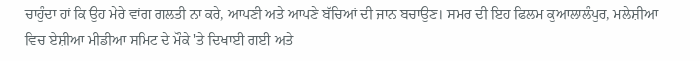ਚਾਹੁੰਦਾ ਹਾਂ ਕਿ ਉਹ ਮੇਰੇ ਵਾਂਗ ਗਲਤੀ ਨਾ ਕਰੇ, ਆਪਣੀ ਅਤੇ ਆਪਣੇ ਬੱਚਿਆਂ ਦੀ ਜਾਨ ਬਚਾਉਣ। ਸਮਰ ਦੀ ਇਹ ਫਿਲਮ ਕੁਆਲਾਲੰਪੁਰ, ਮਲੇਸ਼ੀਆ ਵਿਚ ਏਸ਼ੀਆ ਮੀਡੀਆ ਸਮਿਟ ਦੇ ਮੌਕੇ 'ਤੇ ਦਿਖਾਈ ਗਈ ਅਤੇ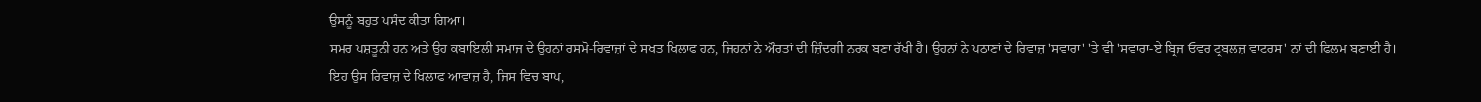ਉਸਨੂੰ ਬਹੁਤ ਪਸੰਦ ਕੀਤਾ ਗਿਆ।
ਸਮਰ ਪਸ਼ਤੂਨੀ ਹਨ ਅਤੇ ਉਹ ਕਬਾਇਲੀ ਸਮਾਜ ਦੇ ਉਹਨਾਂ ਰਸਮੋ-ਰਿਵਾਜ਼ਾਂ ਦੇ ਸਖਤ ਖਿਲਾਫ ਹਨ, ਜਿਹਨਾਂ ਨੇ ਔਰਤਾਂ ਦੀ ਜ਼ਿੰਦਗੀ ਨਰਕ ਬਣਾ ਰੱਖੀ ਹੈ। ਉਹਨਾਂ ਨੇ ਪਠਾਣਾਂ ਦੇ ਰਿਵਾਜ਼ 'ਸਵਾਰਾ' 'ਤੇ ਵੀ 'ਸਵਾਰਾ-ਏ ਬ੍ਰਿਜ ਓਵਰ ਟ੍ਰਬਲਜ਼ ਵਾਟਰਸ' ਨਾਂ ਦੀ ਫਿਲਮ ਬਣਾਈ ਹੈ।
ਇਹ ਉਸ ਰਿਵਾਜ਼ ਦੇ ਖਿਲਾਫ ਆਵਾਜ਼ ਹੈ, ਜਿਸ ਵਿਚ ਬਾਪ,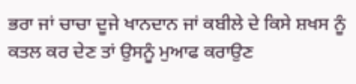ਭਰਾ ਜਾਂ ਚਾਚਾ ਦੂਜੇ ਖਾਨਦਾਨ ਜਾਂ ਕਬੀਲੇ ਦੇ ਕਿਸੇ ਸ਼ਖਸ ਨੂੰ ਕਤਲ ਕਰ ਦੇਣ ਤਾਂ ਉਸਨੂੰ ਮੁਆਫ ਕਰਾਉਣ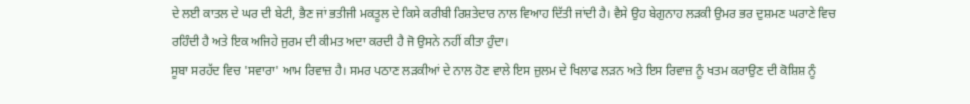ਦੇ ਲਈ ਕਾਤਲ ਦੇ ਘਰ ਦੀ ਬੇਟੀ, ਭੈਣ ਜਾਂ ਭਤੀਜੀ ਮਕਤੂਲ ਦੇ ਕਿਸੇ ਕਰੀਬੀ ਰਿਸ਼ਤੇਦਾਰ ਨਾਲ ਵਿਆਹ ਦਿੱਤੀ ਜਾਂਦੀ ਹੈ। ਵੈਸੇ ਉਹ ਬੇਗੁਨਾਹ ਲੜਕੀ ਉਮਰ ਭਰ ਦੁਸ਼ਮਣ ਘਰਾਣੇ ਵਿਚ ਰਹਿੰਦੀ ਹੈ ਅਤੇ ਇਕ ਅਜਿਹੇ ਜੁਰਮ ਦੀ ਕੀਮਤ ਅਦਾ ਕਰਦੀ ਹੈ ਜੋ ਉਸਨੇ ਨਹੀਂ ਕੀਤਾ ਹੁੰਦਾ।
ਸੂਬਾ ਸਰਹੱਦ ਵਿਚ 'ਸਵਾਰਾ' ਆਮ ਰਿਵਾਜ਼ ਹੈ। ਸਮਰ ਪਠਾਣ ਲੜਕੀਆਂ ਦੇ ਨਾਲ ਹੋਣ ਵਾਲੇ ਇਸ ਜ਼ੁਲਮ ਦੇ ਖਿਲਾਫ ਲੜਨ ਅਤੇ ਇਸ ਰਿਵਾਜ਼ ਨੂੰ ਖਤਮ ਕਰਾਉਣ ਦੀ ਕੋਸ਼ਿਸ਼ ਨੂੰ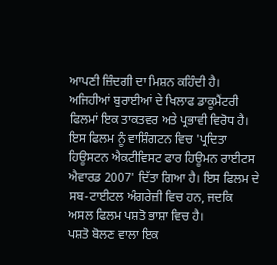ਆਪਣੀ ਜ਼ਿੰਦਗੀ ਦਾ ਮਿਸ਼ਨ ਕਹਿੰਦੀ ਹੈ। ਅਜਿਹੀਆਂ ਬੁਰਾਈਆਂ ਦੇ ਖਿਲਾਫ ਡਾਕੂਮੈਂਟਰੀ ਫਿਲਮਾਂ ਇਕ ਤਾਕਤਵਰ ਅਤੇ ਪ੍ਰਭਾਵੀ ਵਿਰੋਧ ਹੈ। ਇਸ ਫਿਲਮ ਨੂੰ ਵਾਸ਼ਿੰਗਟਨ ਵਿਚ 'ਪ੍ਰਦਿਤਾ ਹਿਊਸਟਨ ਐਕਟੀਵਿਸਟ ਫਾਰ ਹਿਊਮਨ ਰਾਈਟਸ ਐਵਾਰਡ 2007' ਦਿੱਤਾ ਗਿਆ ਹੈ। ਇਸ ਫਿਲਮ ਦੇ ਸਬ-ਟਾਈਟਲ ਅੰਗਰੇਜ਼ੀ ਵਿਚ ਹਨ, ਜਦਕਿ ਅਸਲ ਫਿਲਮ ਪਸ਼ਤੋ ਭਾਸ਼ਾ ਵਿਚ ਹੈ।
ਪਸ਼ਤੋ ਬੋਲਣ ਵਾਲਾ ਇਕ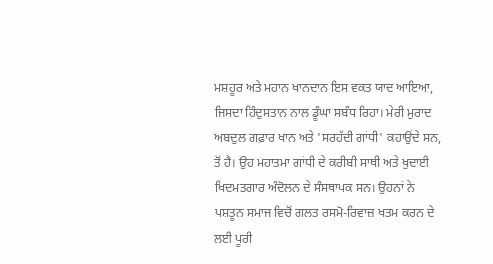ਮਸ਼ਹੂਰ ਅਤੇ ਮਹਾਨ ਖਾਨਦਾਨ ਇਸ ਵਕਤ ਯਾਦ ਆਇਆ, ਜਿਸਦਾ ਹਿੰਦੁਸਤਾਨ ਨਾਲ ਡੂੰਘਾ ਸਬੰਧ ਰਿਹਾ। ਮੇਰੀ ਮੁਰਾਦ ਅਬਦੁਲ ਗਫ਼ਾਰ ਖਾਨ ਅਤੇ 'ਸਰਹੱਦੀ ਗਾਂਧੀ' ਕਹਾਉਂਦੇ ਸਨ, ਤੋਂ ਹੈ। ਉਹ ਮਹਾਤਮਾ ਗਾਂਧੀ ਦੇ ਕਰੀਬੀ ਸਾਥੀ ਅਤੇ ਖੁਦਾਈ ਖਿਦਮਤਗਾਰ ਅੰਦੋਲਨ ਦੇ ਸੰਸਥਾਪਕ ਸਨ। ਉਹਨਾਂ ਨੇ ਪਸ਼ਤੂਨ ਸਮਾਜ ਵਿਚੋਂ ਗਲਤ ਰਸਮੋ-ਰਿਵਾਜ਼ ਖਤਮ ਕਰਨ ਦੇ ਲਈ ਪੂਰੀ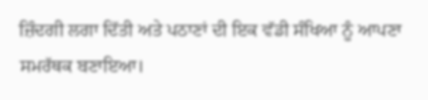ਜ਼ਿੰਦਗੀ ਲਗਾ ਦਿੱਤੀ ਅਤੇ ਪਠਾਣਾਂ ਦੀ ਇਕ ਵੱਡੀ ਸੰਖਿਆ ਨੂੰ ਆਪਣਾ ਸਮਰੱਥਕ ਬਣਾਇਆ।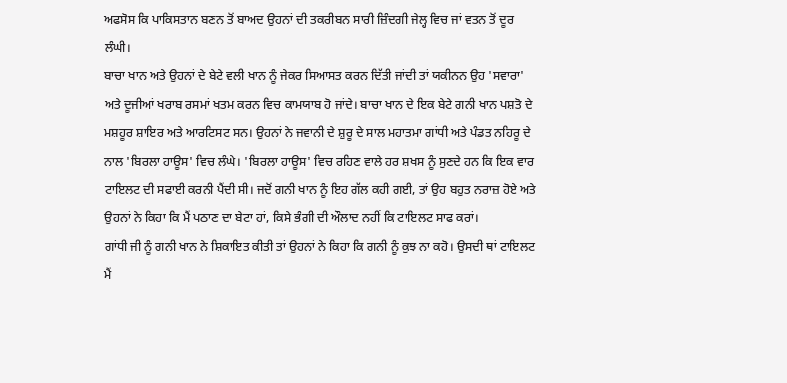ਅਫਸੋਸ ਕਿ ਪਾਕਿਸਤਾਨ ਬਣਨ ਤੋਂ ਬਾਅਦ ਉਹਨਾਂ ਦੀ ਤਕਰੀਬਨ ਸਾਰੀ ਜ਼ਿੰਦਗੀ ਜੇਲ੍ਹ ਵਿਚ ਜਾਂ ਵਤਨ ਤੋਂ ਦੂਰ ਲੰਘੀ।
ਬਾਚਾ ਖਾਨ ਅਤੇ ਉਹਨਾਂ ਦੇ ਬੇਟੇ ਵਲੀ ਖਾਨ ਨੂੰ ਜੇਕਰ ਸਿਆਸਤ ਕਰਨ ਦਿੱਤੀ ਜਾਂਦੀ ਤਾਂ ਯਕੀਨਨ ਉਹ 'ਸਵਾਰਾ' ਅਤੇ ਦੂਜੀਆਂ ਖਰਾਬ ਰਸਮਾਂ ਖਤਮ ਕਰਨ ਵਿਚ ਕਾਮਯਾਬ ਹੋ ਜਾਂਦੇ। ਬਾਚਾ ਖਾਨ ਦੇ ਇਕ ਬੇਟੇ ਗਨੀ ਖਾਨ ਪਸ਼ਤੋ ਦੇ ਮਸ਼ਹੂਰ ਸ਼ਾਇਰ ਅਤੇ ਆਰਟਿਸਟ ਸਨ। ਉਹਨਾਂ ਨੇ ਜਵਾਨੀ ਦੇ ਸ਼ੁਰੂ ਦੇ ਸਾਲ ਮਹਾਤਮਾ ਗਾਂਧੀ ਅਤੇ ਪੰਡਤ ਨਹਿਰੂ ਦੇ ਨਾਲ 'ਬਿਰਲਾ ਹਾਊਸ' ਵਿਚ ਲੰਘੇ। 'ਬਿਰਲਾ ਹਾਊਸ' ਵਿਚ ਰਹਿਣ ਵਾਲੇ ਹਰ ਸ਼ਖਸ ਨੂੰ ਸੁਣਦੇ ਹਨ ਕਿ ਇਕ ਵਾਰ ਟਾਇਲਟ ਦੀ ਸਫਾਈ ਕਰਨੀ ਪੈਂਦੀ ਸੀ। ਜਦੋਂ ਗਨੀ ਖਾਨ ਨੂੰ ਇਹ ਗੱਲ ਕਹੀ ਗਈ, ਤਾਂ ਉਹ ਬਹੁਤ ਨਰਾਜ਼ ਹੋਏ ਅਤੇ ਉਹਨਾਂ ਨੇ ਕਿਹਾ ਕਿ ਮੈਂ ਪਠਾਣ ਦਾ ਬੇਟਾ ਹਾਂ, ਕਿਸੇ ਭੰਗੀ ਦੀ ਔਲਾਦ ਨਹੀਂ ਕਿ ਟਾਇਲਟ ਸਾਫ ਕਰਾਂ।
ਗਾਂਧੀ ਜੀ ਨੂੰ ਗਨੀ ਖਾਨ ਨੇ ਸ਼ਿਕਾਇਤ ਕੀਤੀ ਤਾਂ ਉਹਨਾਂ ਨੇ ਕਿਹਾ ਕਿ ਗਨੀ ਨੂੰ ਕੁਝ ਨਾ ਕਹੋ। ਉਸਦੀ ਥਾਂ ਟਾਇਲਟ ਮੈਂ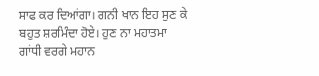ਸਾਫ ਕਰ ਦਿਆਂਗਾ। ਗਨੀ ਖਾਨ ਇਹ ਸੁਣ ਕੇ ਬਹੁਤ ਸ਼ਰਮਿੰਦਾ ਹੋਏ। ਹੁਣ ਨਾ ਮਹਾਤਮਾ ਗਾਂਧੀ ਵਰਗੇ ਮਹਾਨ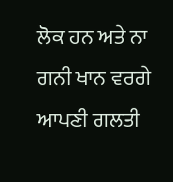ਲੋਕ ਹਨ ਅਤੇ ਨਾ ਗਨੀ ਖਾਨ ਵਰਗੇ ਆਪਣੀ ਗਲਤੀ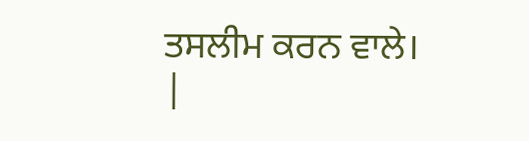ਤਸਲੀਮ ਕਰਨ ਵਾਲੇ।
|